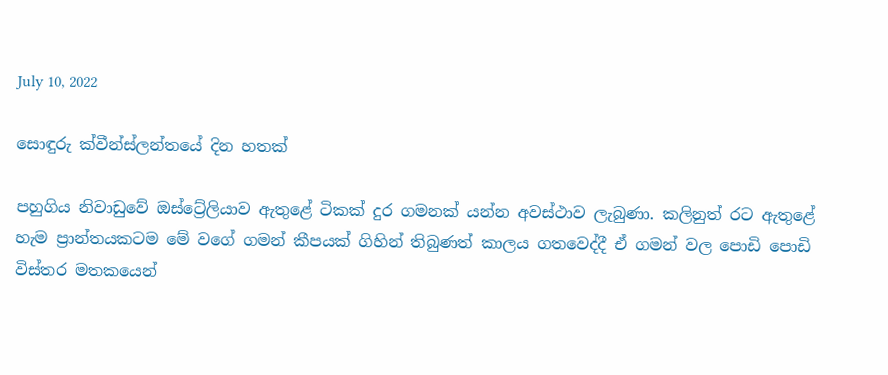July 10, 2022

සොඳුරු ක්වීන්ස්ලන්තයේ දින හතක්

පහුගිය නිවාඩුවේ ඔස්ට්‍රේලියාව ඇතුළේ ටිකක් දුර ගමනක් යන්න අවස්ථාව ලැබුණා. කලිනුත් රට ඇතුළේ හැම ප්‍රාන්තයකටම මේ වගේ ගමන් කීපයක් ගිහින් තිබුණත් කාලය ගතවෙද්දී ඒ ගමන් වල පොඩි පොඩි විස්තර මතකයෙන්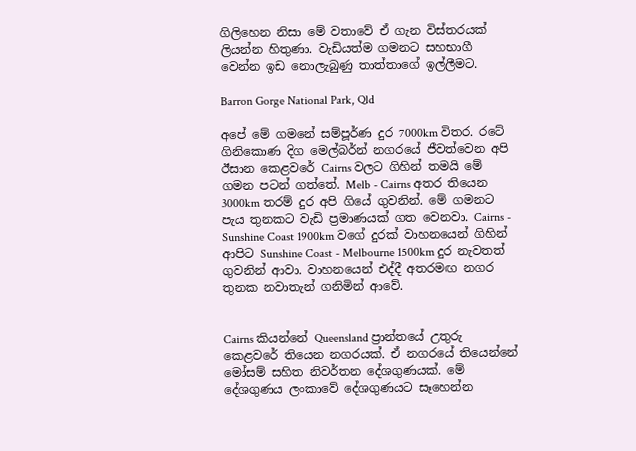ගිලිහෙන නිසා මේ වතාවේ ඒ ගැන විස්තරයක් ලියන්න හිතුණා. වැඩියත්ම ගමනට සහභාගී වෙන්න ඉඩ නොලැබුණු තාත්තාගේ ඉල්ලීමට.

Barron Gorge National Park, Qld

අපේ මේ ගමනේ සම්පූර්ණ දුර 7000km විතර. රටේ ගිනිකොණ දිග මෙල්බර්න් නගරයේ ජීවත්වෙන අපි ඊසාන කෙළවරේ Cairns වලට ගිහින් තමයි මේ ගමන පටන් ගත්තේ. Melb - Cairns අතර තියෙන 3000km තරම් දුර අපි ගියේ ගුවනින්. මේ ගමනට පැය තුනකට වැඩි ප්‍රමාණයක් ගත වෙනවා. Cairns - Sunshine Coast 1900km වගේ දුරක් වාහනයෙන් ගිහින් ආපිට Sunshine Coast - Melbourne 1500km දුර නැවතත් ගුවනින් ආවා. වාහනයෙන් එද්දී අතරමඟ නගර තුනක නවාතැන් ගනිමින් ආවේ.


Cairns කියන්නේ Queensland ප්‍රාන්තයේ උතුරු කෙළවරේ තියෙන නගරයක්. ඒ නගරයේ තියෙන්නේ මෝසම් සහිත නිවර්තන දේශගුණයක්. මේ දේශගුණය ලංකාවේ දේශගුණයට සෑහෙන්න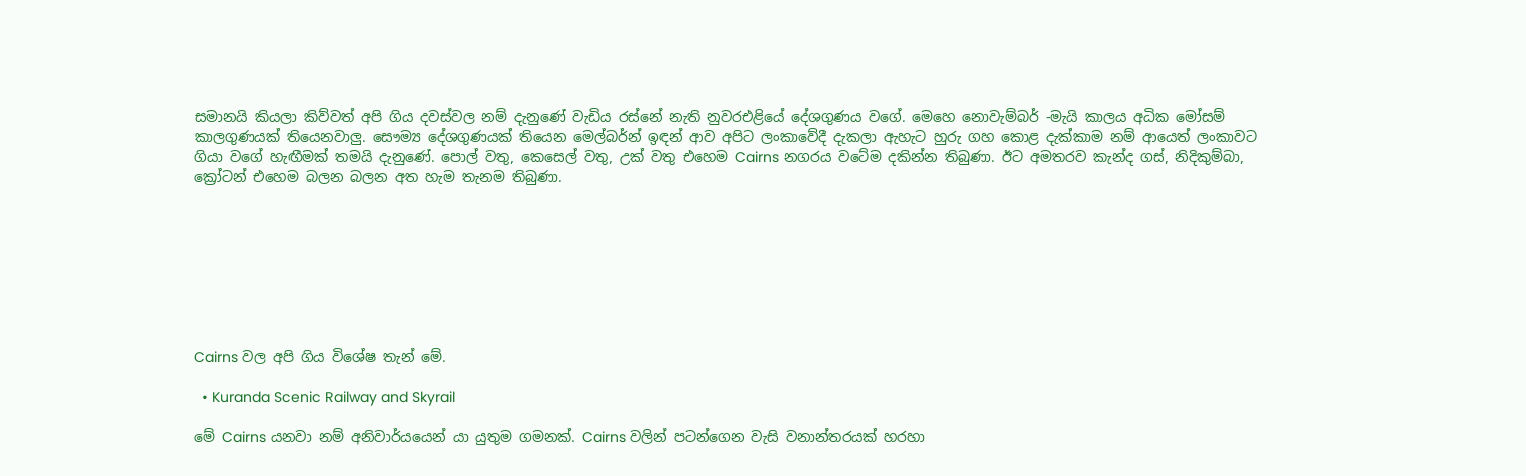සමානයි කියලා කිව්වත් අපි ගිය දවස්වල නම් දැනුණේ වැඩිය රස්නේ නැති නුවරඑළියේ දේශගුණය වගේ. මෙහෙ නොවැම්බර් -මැයි කාලය අධික මෝසම් කාලගුණයක් තියෙනවාලු. සෞම්‍ය දේශගුණයක් තියෙන මෙල්බර්න් ඉඳන් ආව අපිට ලංකාවේදී දැකලා ඇහැට හුරු ගහ කොළ දැක්කාම නම් ආයෙත් ලංකාවට ගියා වගේ හැඟීමක් තමයි දැනුණේ. පොල් වතු, කෙසෙල් වතු, උක් වතු එහෙම Cairns නගරය වටේම දකින්න තිබුණා. ඊට අමතරව කැන්ද ගස්, නිදිකුම්බා, ක්‍රෝටන් එහෙම බලන බලන අත හැම තැනම තිබුණා.








Cairns වල අපි ගිය විශේෂ තැන් මේ.

  • Kuranda Scenic Railway and Skyrail

මේ Cairns යනවා නම් අනිවාර්යයෙන් යා යුතුම ගමනක්. Cairns වලින් පටන්ගෙන වැසි වනාන්තරයක් හරහා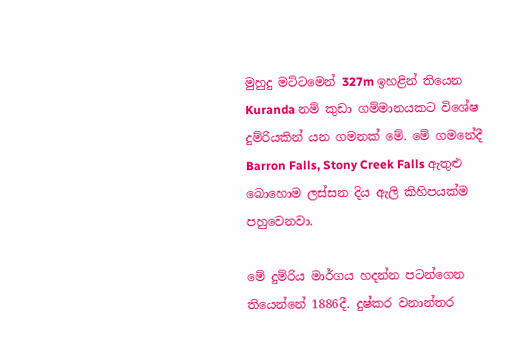මුහුදු මට්ටමෙන් 327m ඉහළින් තියෙන Kuranda නම් කුඩා ගම්මානයකට විශේෂ දුම්රියකින් යන ගමනක් මේ. මේ ගමනේදී Barron Falls, Stony Creek Falls ඇතුළු බොහොම ලස්සන දිය ඇලි කිහිපයක්ම පහුවෙනවා.

මේ දුම්රිය මාර්ගය හදන්න පටන්ගෙන තියෙන්නේ 1886දී. දුෂ්කර වනාන්තර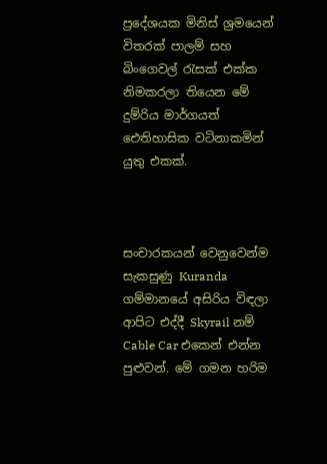ප්‍රදේශයක මිනිස් ශ්‍රමයෙන් විතරක් පාලම් සහ බිංගෙවල් රැසක් එක්ක නිමකරලා තියෙන මේ දුම්රිය මාර්ගයත් ඓතිහාසික වටිනාකමින් යුතු එකක්.



සංචාරකයන් වෙනුවෙන්ම සැකසුණු Kuranda ගම්මානයේ අසිරිය විඳලා ආපිට එද්දී Skyrail නම් Cable Car එකෙන් එන්න පුළුවන්. මේ ගමන හරිම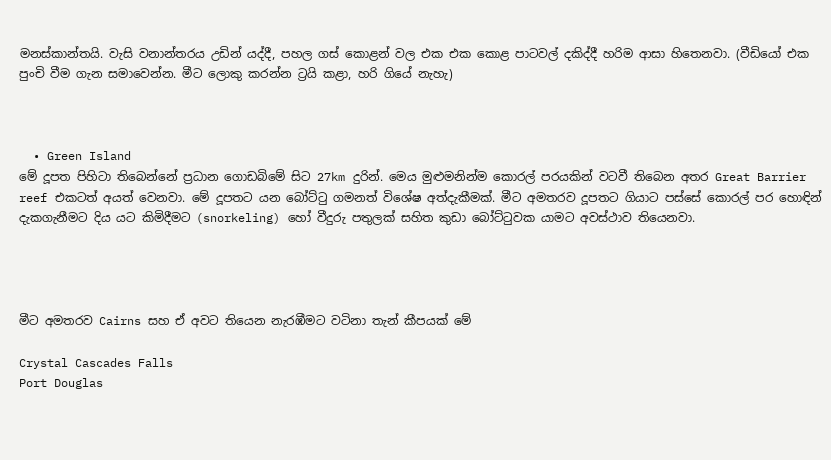මනස්කාන්තයි. වැසි වනාන්තරය උඩින් යද්දී, පහල ගස් කොළන් වල එක එක කොළ පාටවල් දකිද්දී හරිම ආසා හිතෙනවා. (වීඩියෝ එක පුංචි වීම ගැන සමාවෙන්න. මීට ලොකු කරන්න ට්‍රයි කළා, හරි ගියේ නැහැ)



  • Green Island
මේ දූපත පිහිටා තිබෙන්නේ ප්‍රධාන ගොඩබිමේ සිට 27km දුරින්. මෙය මුළුමනින්ම කොරල් පරයකින් වටවී තිබෙන අතර Great Barrier reef එකටත් අයත් වෙනවා. මේ දූපතට යන බෝට්ටු ගමනත් විශේෂ අත්දැකීමක්. මීට අමතරව දූපතට ගියාට පස්සේ කොරල් පර හොඳින් දැකගැනීමට දිය යට කිමිදීමට (snorkeling) හෝ වීදුරු පතුලක් සහිත කුඩා බෝට්ටුවක යාමට අවස්ථාව තියෙනවා.




මීට අමතරව Cairns සහ ඒ අවට තියෙන නැරඹීමට වටිනා තැන් කීපයක් මේ

Crystal Cascades Falls
Port Douglas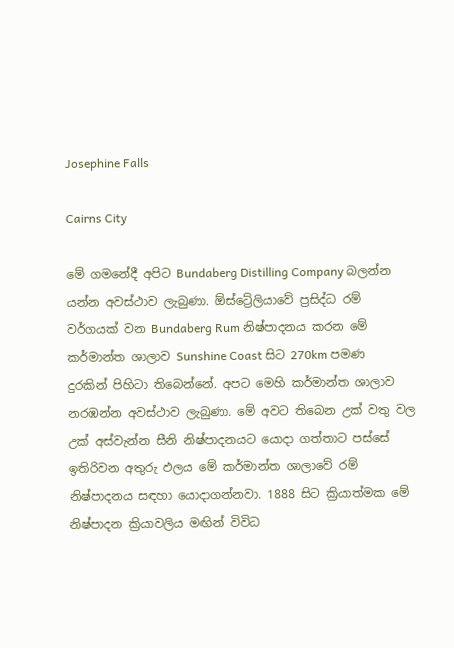Josephine Falls

Cairns City

මේ ගමනේදී අපිට Bundaberg Distilling Company බලන්න යන්න අවස්ථාව ලැබුණා. ඕස්ට්‍රේලියාවේ ප්‍රසිද්ධ රම් වර්ගයක් වන Bundaberg Rum නිෂ්පාදනය කරන මේ කර්මාන්ත ශාලාව Sunshine Coast සිට 270km පමණ දුරකින් පිහිටා තිබෙන්නේ. අපට මෙහි කර්මාන්ත ශාලාව නරඹන්න අවස්ථාව ලැබුණා. මේ අවට තිබෙන උක් වතු වල උක් අස්වැන්න සීනි නිෂ්පාදනයට යොදා ගත්තාට පස්සේ ඉතිරිවන අතුරු ඵලය මේ කර්මාන්ත ශාලාවේ රම් නිෂ්පාදනය සඳහා යොදාගන්නවා. 1888 සිට ක්‍රියාත්මක මේ නිෂ්පාදන ක්‍රියාවලිය මඟින් විවිධ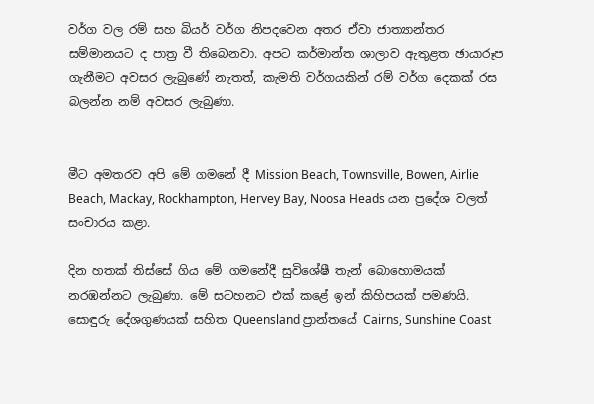වර්ග වල රම් සහ බියර් වර්ග නිපදවෙන අතර ඒවා ජාත්‍යාන්තර සම්මානයට ද පාත්‍ර වී තිබෙනවා. අපට කර්මාන්ත ශාලාව ඇතුළත ඡායාරූප ගැනීමට අවසර ලැබුණේ නැතත්, කැමති වර්ගයකින් රම් වර්ග දෙකක් රස බලන්න නම් අවසර ලැබුණා.


මීට අමතරව අපි මේ ගමනේ දී Mission Beach, Townsville, Bowen, Airlie Beach, Mackay, Rockhampton, Hervey Bay, Noosa Heads යන ප්‍රදේශ වලත් සංචාරය කළා.

දින හතක් තිස්සේ ගිය මේ ගමනේදී සුවිශේෂී තැන් බොහොමයක් නරඹන්නට ලැබුණා. මේ සටහනට එක් කළේ ඉන් කිහිපයක් පමණයි. සොඳුරු දේශගුණයක් සහිත Queensland ප්‍රාන්තයේ Cairns, Sunshine Coast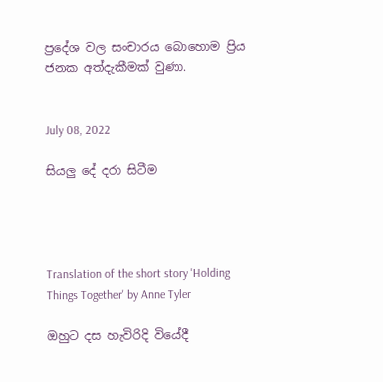ප්‍රදේශ වල සංචාරය බොහොම ප්‍රිය ජනක අත්දැකීමක් වුණා.


July 08, 2022

සියලු දේ දරා සිටීම




Translation of the short story 'Holding Things Together' by Anne Tyler

ඔහුට දස හැවිරිදි වියේදී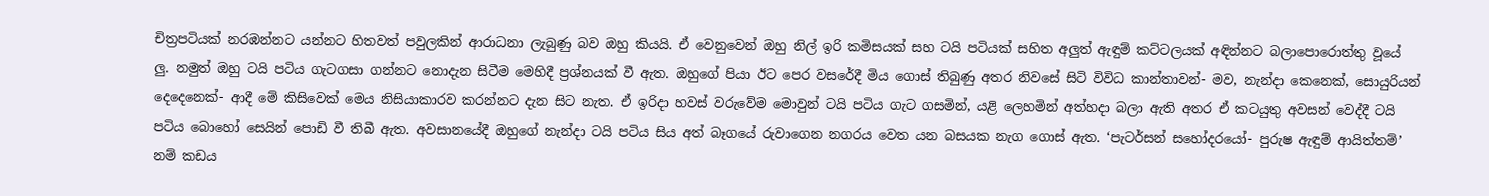චිත්‍රපටියක් නරඹන්නට යන්නට හිතවත් පවුලකින් ආරාධනා ලැබුණු බව ඔහු කියයි. ඒ වෙනුවෙන් ඔහු නිල් ඉරි කමිසයක් සහ ටයි පටියක් සහිත අලුත් ඇඳුම් කට්ටලයක් අඳින්නට බලාපොරොත්තු වූයේ ලු. නමුත් ඔහු ටයි පටිය ගැටගසා ගන්නට නොදැන සිටීම මෙහිදී ප්‍රශ්නයක් වී ඇත. ඔහුගේ පියා ඊට පෙර වසරේදී මිය ගොස් තිබුණු අතර නිවසේ සිටි විවිධ කාන්තාවන්- මව, නැන්දා කෙනෙක්, සොයුරියන් දෙදෙනෙක්- ආදී මේ කිසිවෙක් මෙය නිසියාකාරව කරන්නට දැන සිට නැත. ඒ ඉරිදා හවස් වරුවේම මොවුන් ටයි පටිය ගැට ගසමින්, යළි ලෙහමින් අත්හදා බලා ඇති අතර ඒ කටයුතු අවසන් වෙද්දී ටයි පටිය බොහෝ සෙයින් පොඩි වී තිබී ඇත. අවසානයේදී ඔහුගේ නැන්දා ටයි පටිය සිය අත් බෑගයේ රුවාගෙන නගරය වෙත යන බසයක නැග ගොස් ඇත. ‘පැටර්සන් සහෝදරයෝ- පුරුෂ ඇඳුම් ආයිත්තම්’ නම් කඩය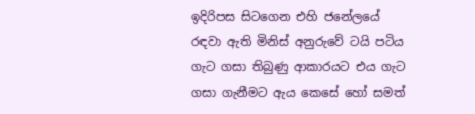ඉදිරිපස සිටගෙන එහි ජනේලයේ රඳවා ඇති මිනිස් අනුරුවේ ටයි පටිය ගැට ගසා තිබුණු ආකාරයට එය ගැට ගසා ගැනීමට ඇය කෙසේ හෝ සමත්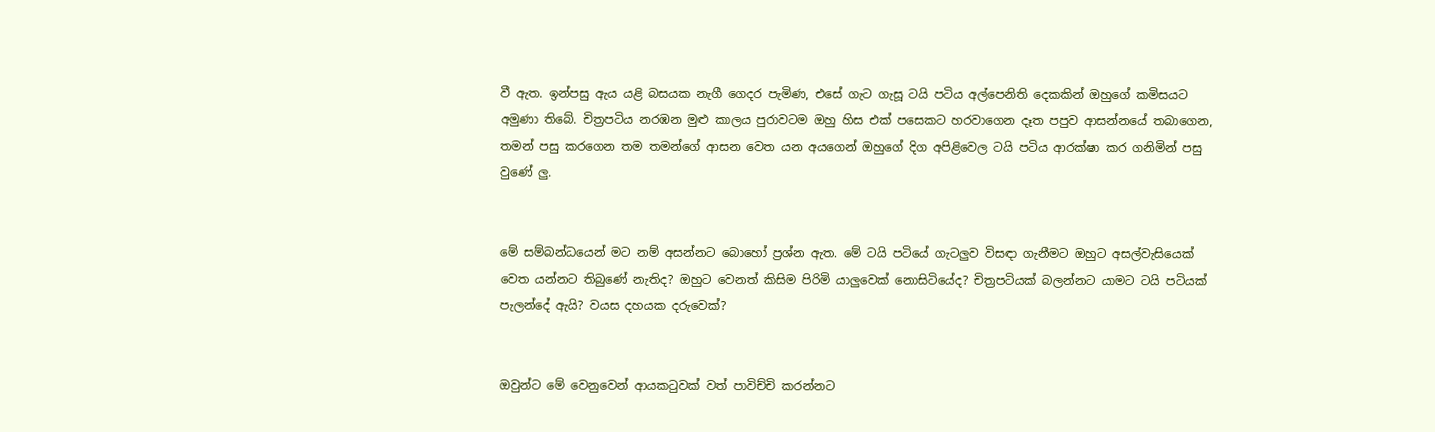වී ඇත. ඉන්පසු ඇය යළි බසයක නැගී ගෙදර පැමිණ, එසේ ගැට ගැසූ ටයි පටිය අල්පෙනිති දෙකකින් ඔහුගේ කමිසයට අමුණා තිබේ. චිත්‍රපටිය නරඹන මුළු කාලය පුරාවටම ඔහු හිස එක් පසෙකට හරවාගෙන දෑත පපුව ආසන්නයේ තබාගෙන, තමන් පසු කරගෙන තම තමන්ගේ ආසන වෙත යන අයගෙන් ඔහුගේ දිග අපිළිවෙල ටයි පටිය ආරක්ෂා කර ගනිමින් පසු වුණේ ලු.


මේ සම්බන්ධයෙන් මට නම් අසන්නට බොහෝ ප්‍රශ්න ඇත. මේ ටයි පටියේ ගැටලුව විසඳා ගැනීමට ඔහුට අසල්වැසියෙක් වෙත යන්නට තිබුණේ නැතිද? ඔහුට වෙනත් කිසිම පිරිමි යාලුවෙක් නොසිටියේද? චිත්‍රපටියක් බලන්නට යාමට ටයි පටියක් පැලන්දේ ඇයි? වයස දහයක දරුවෙක්?


ඔවුන්ට මේ වෙනුවෙන් ආයකටුවක් වත් පාවිච්චි කරන්නට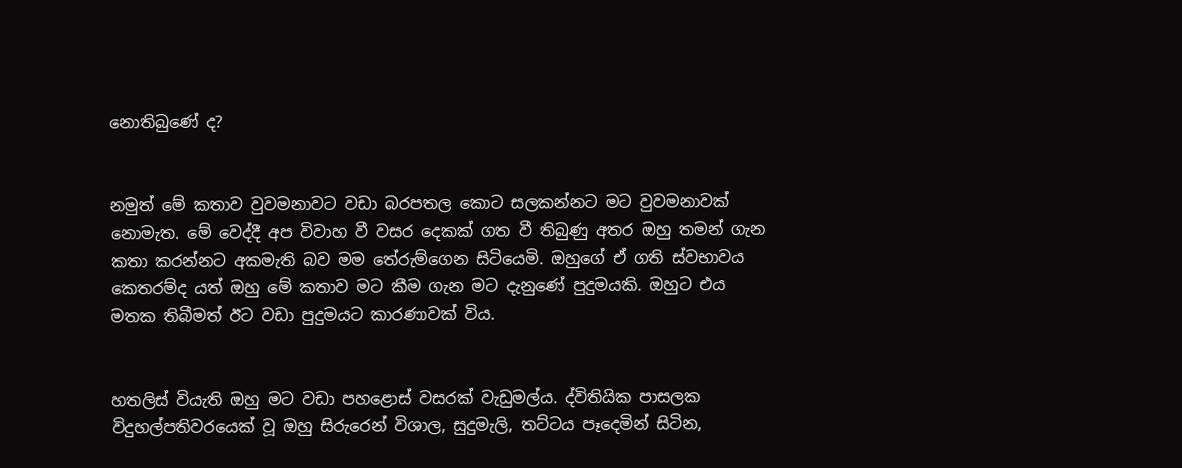නොතිබුණේ ද?


නමුත් මේ කතාව වුවමනාවට වඩා බරපතල කොට සලකන්නට මට වුවමනාවක් නොමැත. මේ වෙද්දී අප විවාහ වී වසර දෙකක් ගත වී තිබුණු අතර ඔහු තමන් ගැන කතා කරන්නට අකමැති බව මම තේරුම්ගෙන සිටියෙමි. ඔහුගේ ඒ ගති ස්වභාවය කෙතරම්ද යත් ඔහු මේ කතාව මට කීම ගැන මට දැනුණේ පුදුමයකි. ඔහුට එය මතක තිබීමත් ඊට වඩා පුදුමයට කාරණාවක් විය.


හතලිස් වියැති ඔහු මට වඩා පහළොස් වසරක් වැඩුමල්ය. ද්විතියික පාසලක විදුහල්පතිවරයෙක් වූ ඔහු සිරුරෙන් විශාල, සුදුමැලි, තට්ටය පෑදෙමින් සිටින,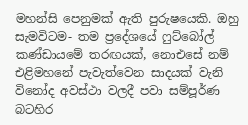මහන්සි පෙනුමක් ඇති පුරුෂයෙකි. ඔහු සැමවිටම- තම ප්‍රදේශයේ ෆුට්බෝල් කණ්ඩායමේ තරඟයක්, නොඑසේ නම් එළිමහනේ පැවැත්වෙන සාදයක් වැනි විනෝද අවස්ථා වලදී පවා සම්පූර්ණ බටහිර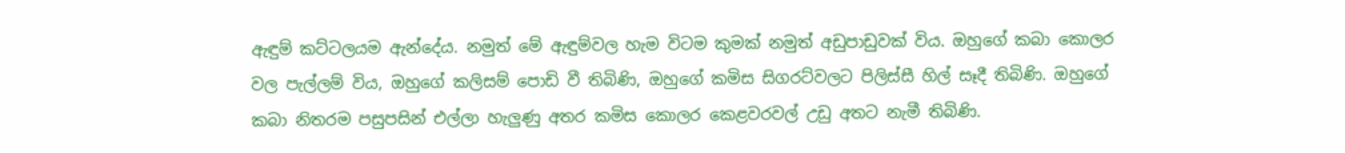ඇඳුම් කට්ටලයම ඇන්දේය. නමුත් මේ ඇඳුම්වල හැම විටම කුමක් නමුත් අඩුපාඩුවක් විය. ඔහුගේ කබා කොලර වල පැල්ලම් විය, ඔහුගේ කලිසම් පොඩි වී තිබිණි, ඔහුගේ කමිස සිගරට්වලට පිලිස්සී හිල් සෑදී තිබිණි. ඔහුගේ කබා නිතරම පසුපසින් එල්ලා හැලුණු අතර කමිස කොලර කෙළවරවල් උඩු අතට නැමී තිබිණි.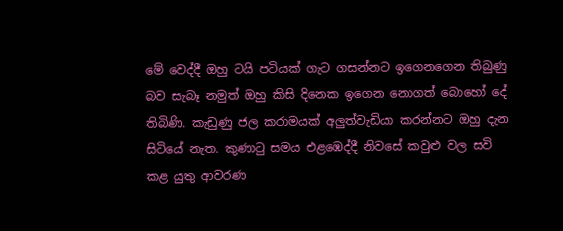මේ වෙද්දී ඔහු ටයි පටියක් ගැට ගසන්නට ඉගෙනගෙන තිබුණු බව සැබෑ නමුත් ඔහු කිසි දිනෙක ඉගෙන නොගත් බොහෝ දේ තිබිණි. කැඩුණු ජල කරාමයක් අලුත්වැඩියා කරන්නට ඔහු දැන සිටියේ නැත. කුණාටු සමය එළඹෙද්දී නිවසේ කවුළු වල සවි කළ යුතු ආවරණ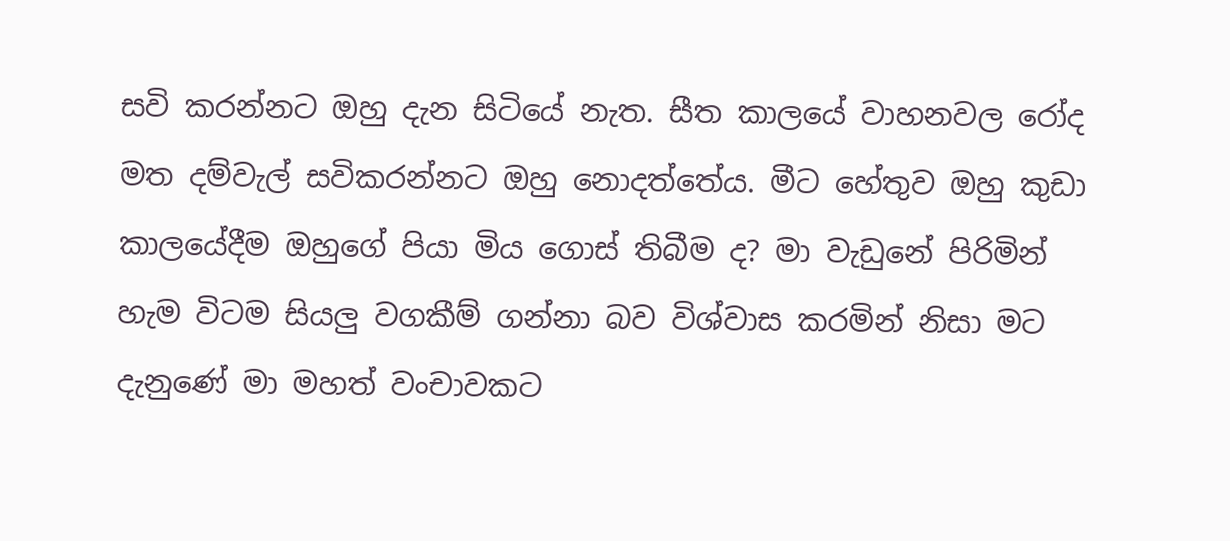සවි කරන්නට ඔහු දැන සිටියේ නැත. සීත කාලයේ වාහනවල රෝද මත දම්වැල් සවිකරන්නට ඔහු නොදත්තේය. මීට හේතුව ඔහු කුඩා කාලයේදීම ඔහුගේ පියා මිය ගොස් තිබීම ද? මා වැඩුනේ පිරිමින් හැම විටම සියලු වගකීම් ගන්නා බව විශ්වාස කරමින් නිසා මට දැනුණේ මා මහත් වංචාවකට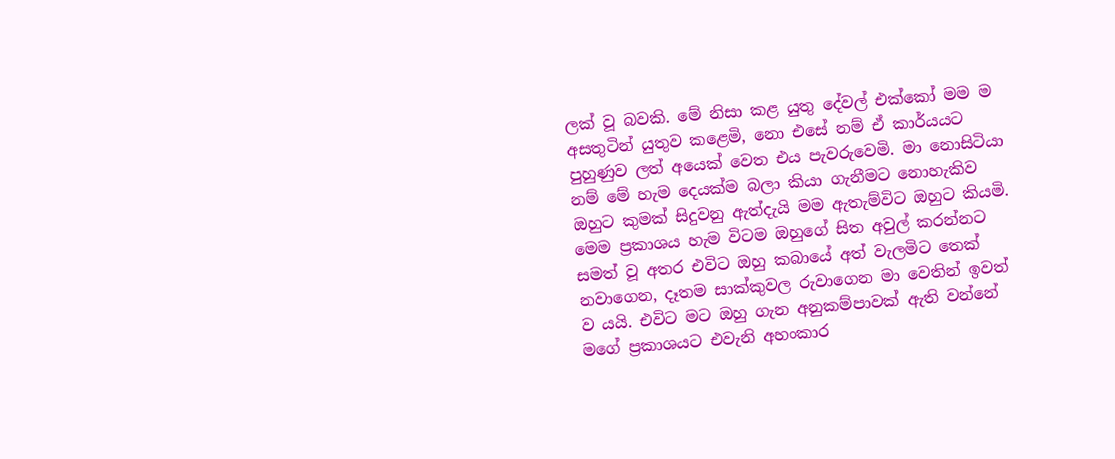ලක් වූ බවකි. මේ නිසා කළ යුතු දේවල් එක්කෝ මම ම අසතුටින් යුතුව කළෙමි, නො එසේ නම් ඒ කාර්යයට පුහුණුව ලත් අයෙක් වෙත එය පැවරුවෙමි. මා නොසිටියා නම් මේ හැම දෙයක්ම බලා කියා ගැනීමට නොහැකිව ඔහුට කුමක් සිදුවනු ඇත්දැයි මම ඇතැම්විට ඔහුට කියමි. මෙම ප්‍රකාශය හැම විටම ඔහුගේ සිත අවුල් කරන්නට සමත් වූ අතර එවිට ඔහු කබායේ අත් වැලමිට තෙක් නවාගෙන, දෑතම සාක්කුවල රුවාගෙන මා වෙතින් ඉවත් ව යයි. එවිට මට ඔහු ගැන අනුකම්පාවක් ඇති වන්නේ මගේ ප්‍රකාශයට එවැනි අහංකාර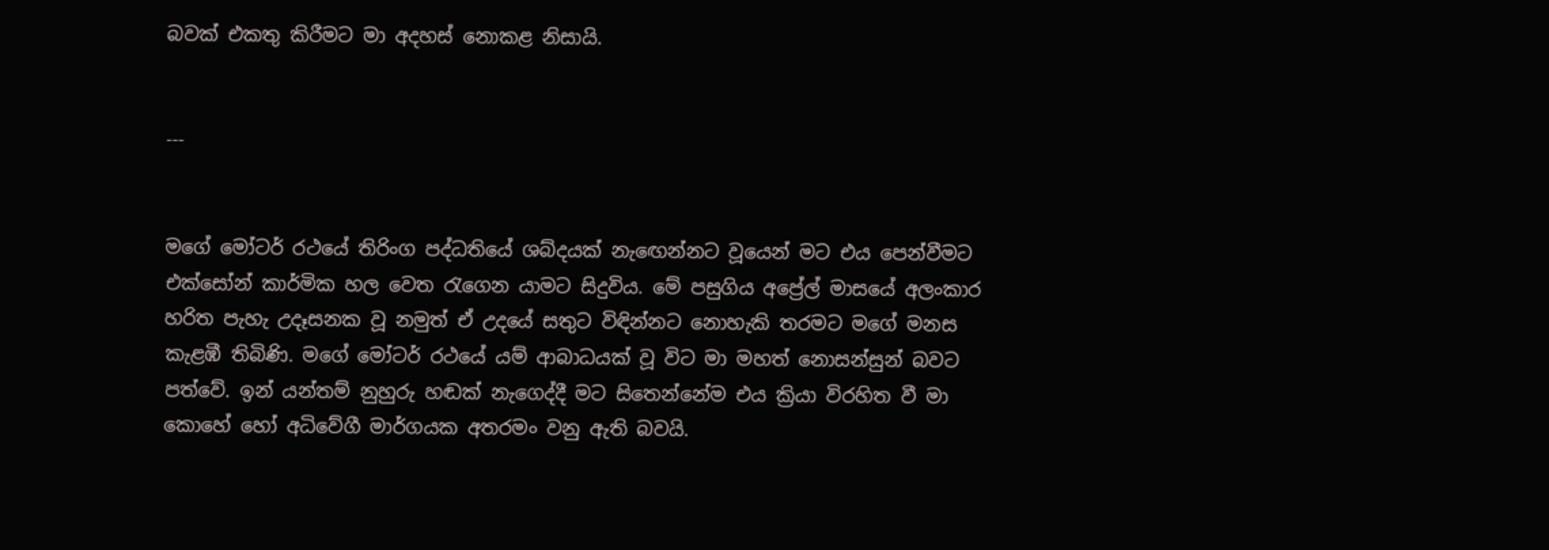බවක් එකතු කිරීමට මා අදහස් නොකළ නිසායි.


---


මගේ මෝටර් රථයේ තිරිංග පද්ධතියේ ශබ්දයක් නැඟෙන්නට වූයෙන් මට එය පෙන්වීමට එක්සෝන් කාර්මික හල වෙත රැගෙන යාමට සිදුවිය. මේ පසුගිය අප්‍රේල් මාසයේ අලංකාර හරිත පැහැ උදෑසනක වූ නමුත් ඒ උදයේ සතුට විඳින්නට නොහැකි තරමට මගේ මනස කැළඹී තිබිණි. මගේ මෝටර් රථයේ යම් ආබාධයක් වූ විට මා මහත් නොසන්සුන් බවට පත්වේ. ඉන් යන්තම් නුහුරු හඬක් නැගෙද්දී මට සිතෙන්නේම එය ක්‍රියා විරහිත වී මා කොහේ හෝ අධිවේගී මාර්ගයක අතරමං වනු ඇති බවයි.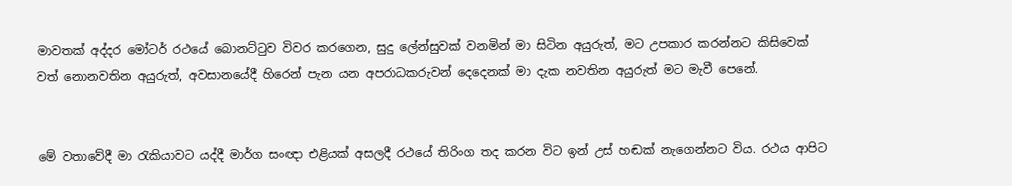මාවතක් අද්දර මෝටර් රථයේ බොනට්ටුව විවර කරගෙන, සුදු ලේන්සුවක් වනමින් මා සිටින අයුරුත්, මට උපකාර කරන්නට කිසිවෙක් වත් නොනවතින අයුරුත්, අවසානයේදී හිරෙන් පැන යන අපරාධකරුවන් දෙදෙනක් මා දැක නවතින අයුරුත් මට මැවී පෙනේ.


මේ වතාවේදී මා රැකියාවට යද්දී මාර්ග සංඥා එළියක් අසලදී රථයේ තිරිංග තද කරන විට ඉන් උස් හඬක් නැගෙන්නට විය. රථය ආපිට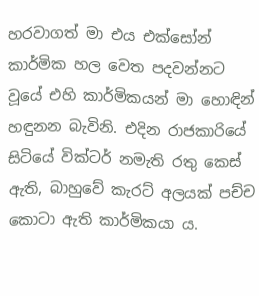හරවාගත් මා එය එක්සෝන් කාර්මික හල වෙත පදවන්නට වූයේ එහි කාර්මිකයන් මා හොඳින් හඳුනන බැවිනි. එදින රාජකාරියේ සිටියේ වික්ටර් නමැති රතු කෙස් ඇති, බාහුවේ කැරට් අලයක් පච්ච කොටා ඇති කාර්මිකයා ය.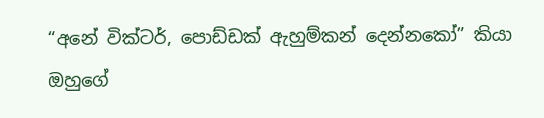“අනේ වික්ටර්, පොඩ්ඩක් ඇහුම්කන් දෙන්නකෝ” කියා ඔහුගේ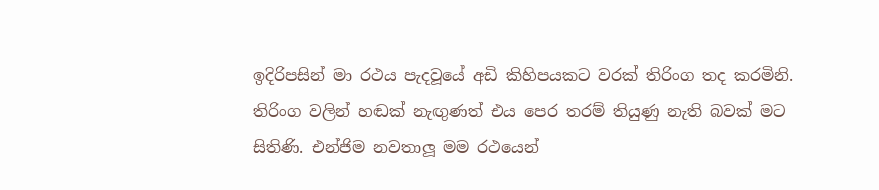ඉදිරිපසින් මා රථය පැදවූයේ අඩි කිහිපයකට වරක් තිරිංග තද කරමිනි. තිරිංග වලින් හඬක් නැඟුණත් එය පෙර තරම් තියුණු නැති බවක් මට සිතිණි. එන්ජිම නවතාලූ මම රථයෙන්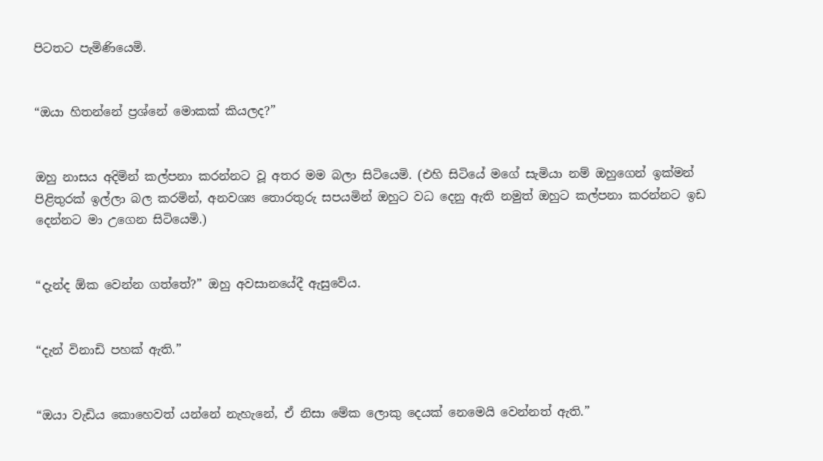පිටතට පැමිණියෙමි.


“ඔයා හිතන්නේ ප්‍රශ්නේ මොකක් කියලද?”


ඔහු නාසය අදිමින් කල්පනා කරන්නට වූ අතර මම බලා සිටියෙමි. (එහි සිටියේ මගේ සැමියා නම් ඔහුගෙන් ඉක්මන් පිළිතුරක් ඉල්ලා බල කරමින්, අනවශ්‍ය තොරතුරු සපයමින් ඔහුට වධ දෙනු ඇති නමුත් ඔහුට කල්පනා කරන්නට ඉඩ දෙන්නට මා උගෙන සිටියෙමි.)


“දැන්ද ඕක වෙන්න ගත්තේ?” ඔහු අවසානයේදී ඇසුවේය.


“දැන් විනාඩි පහක් ඇති.”


“ඔයා වැඩිය කොහෙවත් යන්නේ නැහැනේ, ඒ නිසා මේක ලොකු දෙයක් නෙමෙයි වෙන්නත් ඇති.”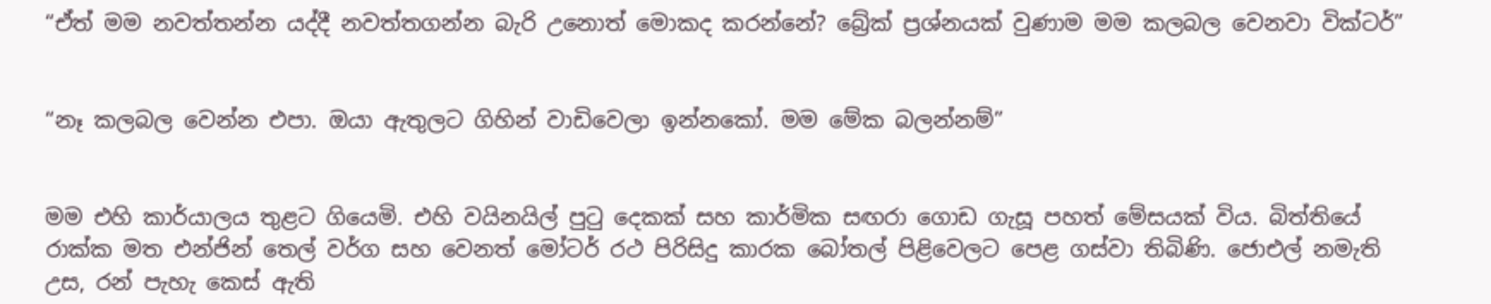“ඒත් මම නවත්තන්න යද්දී නවත්තගන්න බැරි උනොත් මොකද කරන්නේ? බ්‍රේක් ප්‍රශ්නයක් වුණාම මම කලබල වෙනවා වික්ටර්”


“නෑ කලබල වෙන්න එපා. ඔයා ඇතුලට ගිහින් වාඩිවෙලා ඉන්නකෝ. මම මේක බලන්නම්”


මම එහි කාර්යාලය තුළට ගියෙමි. එහි වයිනයිල් පුටු දෙකක් සහ කාර්මික සඟරා ගොඩ ගැසූ පහත් මේසයක් විය. බිත්තියේ රාක්ක මත එන්ජින් තෙල් වර්ග සහ වෙනත් මෝටර් රථ පිරිසිදු කාරක බෝතල් පිළිවෙලට පෙළ ගස්වා තිබිණි. ජොඑල් නමැති උස, රන් පැහැ කෙස් ඇති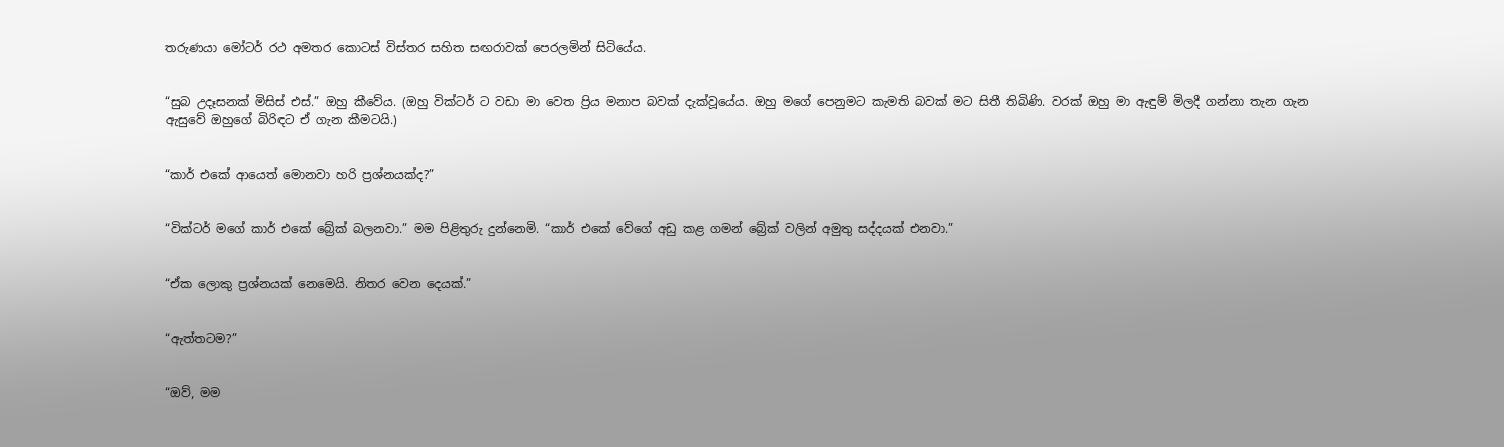තරුණයා මෝටර් රථ අමතර කොටස් විස්තර සහිත සඟරාවක් පෙරලමින් සිටියේය.


“සුබ උදෑසනක් මිසිස් එස්.” ඔහු කීවේය. (ඔහු වික්ටර් ට වඩා මා වෙත ප්‍රිය මනාප බවක් දැක්වූයේය. ඔහු මගේ පෙනුමට කැමති බවක් මට සිතී තිබිණි. වරක් ඔහු මා ඇඳුම් මිලදී ගන්නා තැන ගැන ඇසුවේ ඔහුගේ බිරිඳට ඒ ගැන කීමටයි.)


“කාර් එකේ ආයෙත් මොනවා හරි ප්‍රශ්නයක්ද?”


“වික්ටර් මගේ කාර් එකේ බ්‍රේක් බලනවා.” මම පිළිතුරු දුන්නෙමි. “කාර් එකේ වේගේ අඩු කළ ගමන් බ්‍රේක් වලින් අමුතු සද්දයක් එනවා.”


“ඒක ලොකු ප්‍රශ්නයක් නෙමෙයි. නිතර වෙන දෙයක්.”


“ඇත්තටම?”


“ඔව්, මම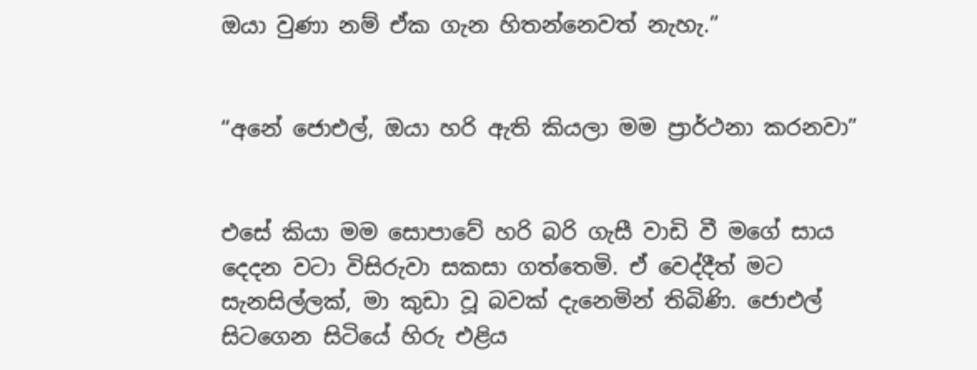ඔයා වුණා නම් ඒක ගැන හිතන්නෙවත් නැහැ.”


“අනේ ජොඑල්, ඔයා හරි ඇති කියලා මම ප්‍රාර්ථනා කරනවා”


එසේ කියා මම සොපාවේ හරි බරි ගැසී වාඩි වී මගේ සාය දෙදන වටා විසිරුවා සකසා ගත්තෙමි. ඒ වෙද්දීත් මට සැනසිල්ලක්, මා කුඩා වූ බවක් දැනෙමින් තිබිණි. ජොඑල් සිටගෙන සිටියේ හිරු එළිය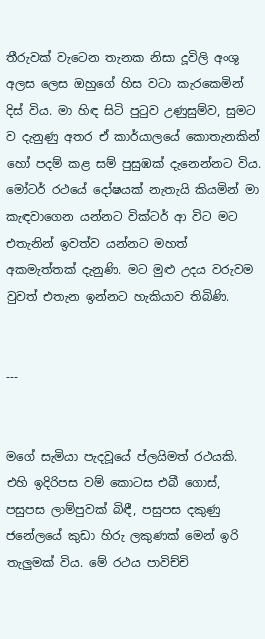තීරුවක් වැටෙන තැනක නිසා දූවිලි අංශු අලස ලෙස ඔහුගේ හිස වටා කැරකෙමින් දිස් විය. මා හිඳ සිටි පුටුව උණුසුම්ව, සුමට ව දැනුණු අතර ඒ කාර්යාලයේ කොතැනකින් හෝ පදම් කළ සම් පුසුඹක් දැනෙන්නට විය. මෝටර් රථයේ දෝෂයක් නැතැයි කියමින් මා කැඳවාගෙන යන්නට වික්ටර් ආ විට මට එතැනින් ඉවත්ව යන්නට මහත් අකමැත්තක් දැනුණි. මට මුළු උදය වරුවම වුවත් එතැන ඉන්නට හැකියාව තිබිණි.


---


මගේ සැමියා පැදවූයේ ප්ලයිමත් රථයකි. එහි ඉදිරිපස වම් කොටස එබී ගොස්, පසුපස ලාම්පුවක් බිඳී, පසුපස දකුණු ජනේලයේ කුඩා හිරු ලකුණක් මෙන් ඉරි තැලුමක් විය. මේ රථය පාවිච්චි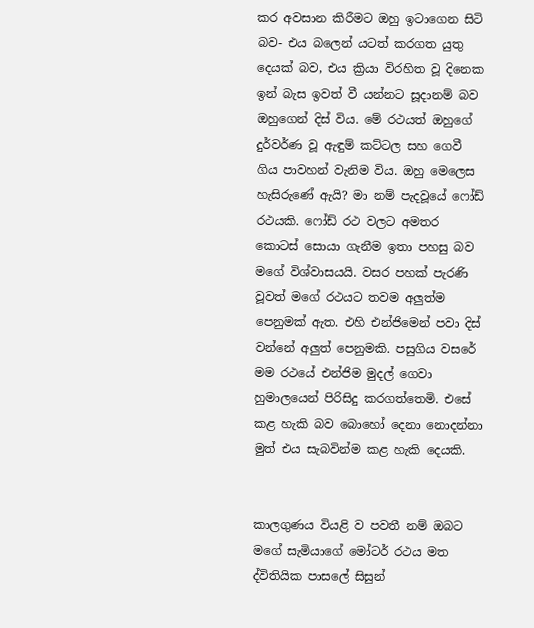කර අවසාන කිරීමට ඔහු ඉටාගෙන සිටි බව- එය බලෙන් යටත් කරගත යුතු දෙයක් බව, එය ක්‍රියා විරහිත වූ දිනෙක ඉන් බැස ඉවත් වී යන්නට සූදානම් බව ඔහුගෙන් දිස් විය. මේ රථයත් ඔහුගේ දුර්වර්ණ වූ ඇඳුම් කට්ටල සහ ගෙවී ගිය පාවහන් වැනිම විය. ඔහු මෙලෙස හැසිරුණේ ඇයි? මා නම් පැදවූයේ ෆෝඩ් රථයකි. ෆෝඩ් රථ වලට අමතර කොටස් සොයා ගැනීම ඉතා පහසු බව මගේ විශ්වාසයයි. වසර පහක් පැරණි වූවත් මගේ රථයට තවම අලුත්ම පෙනුමක් ඇත. එහි එන්ජිමෙන් පවා දිස් වන්නේ අලුත් පෙනුමකි. පසුගිය වසරේ මම රථයේ එන්ජිම මුදල් ගෙවා හුමාලයෙන් පිරිසිදු කරගත්තෙමි. එසේ කළ හැකි බව බොහෝ දෙනා නොදන්නා මුත් එය සැබවින්ම කළ හැකි දෙයකි.


කාලගුණය වියළි ව පවතී නම් ඔබට මගේ සැමියාගේ මෝටර් රථය මත ද්විතියික පාසලේ සිසුන්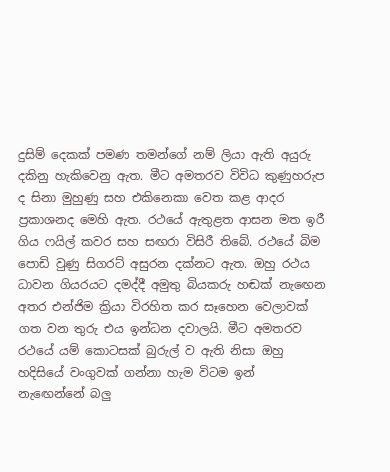දුසිම් දෙකක් පමණ තමන්ගේ නම් ලියා ඇති අයුරු දකිනු හැකිවෙනු ඇත. මීට අමතරව විවිධ කුණුහරුප ද සිනා මුහුණු සහ එකිනෙකා වෙත කළ ආදර ප්‍රකාශනද මෙහි ඇත. රථයේ ඇතුළත ආසන මත ඉරී ගිය ෆයිල් කවර සහ සඟරා විසිරී තිබේ. රථයේ බිම පොඩි වුණු සිගරට් අසුරන දක්නට ඇත. ඔහු රථය ධාවන ගියරයට දමද්දී අමුතු බියකරු හඬක් නැඟෙන අතර එන්ජිම ක්‍රියා විරහිත කර සෑහෙන වෙලාවක් ගත වන තුරු එය ඉන්ධන දවාලයි. මීට අමතරව රථයේ යම් කොටසක් බුරුල් ව ඇති නිසා ඔහු හදිසියේ වංගුවක් ගන්නා හැම විටම ඉන් නැඟෙන්නේ බලු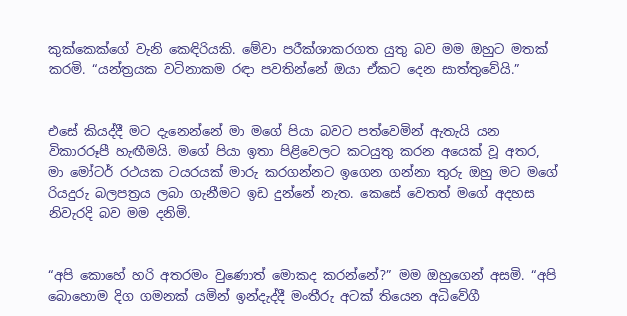කුක්කෙක්ගේ වැනි කෙඳිරියකි. මේවා පරීක්ශාකරගත යුතු බව මම ඔහුට මතක් කරමි. “යන්ත්‍රයක වටිනාකම රඳා පවතින්නේ ඔයා ඒකට දෙන සාත්තුවේයි.”


එසේ කියද්දී මට දැනෙන්නේ මා මගේ පියා බවට පත්වෙමින් ඇතැයි යන විකාරරූපී හැඟීමයි. මගේ පියා ඉතා පිළිවෙලට කටයුතු කරන අයෙක් වූ අතර, මා මෝටර් රථයක ටයරයක් මාරු කරගන්නට ඉගෙන ගන්නා තුරු ඔහු මට මගේ රියදුරු බලපත්‍රය ලබා ගැනීමට ඉඩ දුන්නේ නැත. කෙසේ වෙතත් මගේ අදහස නිවැරදි බව මම දනිමි.


“අපි කොහේ හරි අතරමං වුණොත් මොකද කරන්නේ?” මම ඔහුගෙන් අසමි. “අපි බොහොම දිග ගමනක් යමින් ඉන්දැද්දී මංතීරු අටක් තියෙන අධිවේගී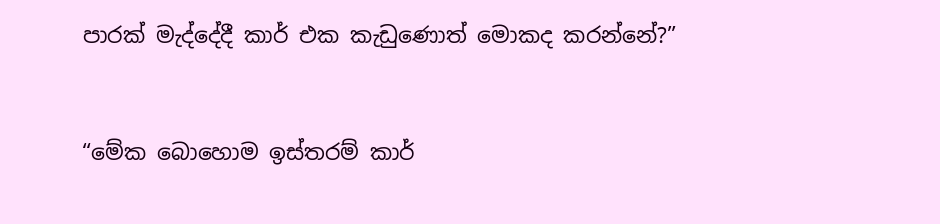පාරක් මැද්දේදී කාර් එක කැඩුණොත් මොකද කරන්නේ?”


“මේක බොහොම ඉස්තරම් කාර්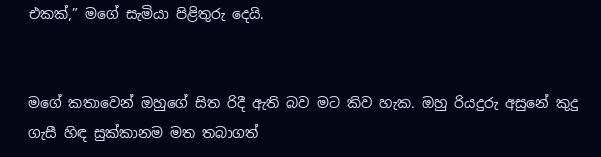එකක්,” මගේ සැමියා පිළිතුරු දෙයි.


මගේ කතාවෙන් ඔහුගේ සිත රිදී ඇති බව මට කිව හැක. ඔහු රියදුරු අසුනේ කුදු ගැසී හිඳ සුක්කානම මත තබාගත්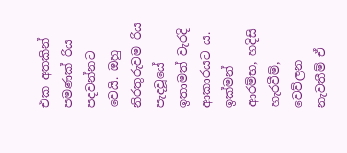එක අතකින් පමණක් රිය පදවන්නට වෙයි. ඔහු නිරතුරුවම රිය පැදවූයේ ඉතාමත් වැරදි ආකාරයට ය. ඉක්මන් ආරම්භ, හදිසි හැරවීම්, වෙව්ලන නැවතීම් ඒ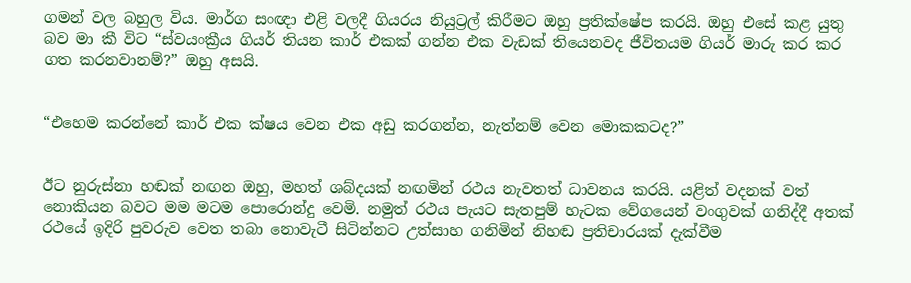ගමන් වල බහුල විය. මාර්ග සංඥා එළි වලදී ගියරය නියුට්‍රල් කිරීමට ඔහු ප්‍රතික්ෂේප කරයි. ඔහු එසේ කළ යුතු බව මා කී විට “ස්වයංක්‍රීය ගියර් තියන කාර් එකක් ගන්න එක වැඩක් තියෙනවද ජීවිතයම ගියර් මාරු කර කර ගත කරනවානම්?” ඔහු අසයි.


“එහෙම කරන්නේ කාර් එක ක්ෂය වෙන එක අඩු කරගන්න, නැත්නම් වෙන මොකකටද?”


ඊට නුරුස්නා හඬක් නඟන ඔහු, මහත් ශබ්දයක් නඟමින් රථය නැවතත් ධාවනය කරයි. යළිත් වදනක් වත් නොකියන බවට මම මටම පොරොන්දු වෙමි. නමුත් රථය පැයට සැතපුම් හැටක වේගයෙන් වංගුවක් ගනිද්දී අතක් රථයේ ඉදිරි පුවරුව වෙත තබා නොවැටී සිටින්නට උත්සාහ ගනිමින් නිහඬ ප්‍රතිචාරයක් දැක්වීම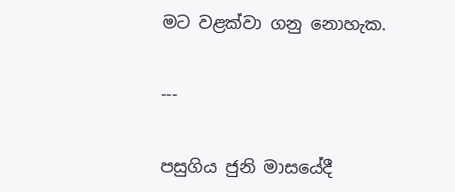මට වළක්වා ගනු නොහැක.


---


පසුගිය ජුනි මාසයේදී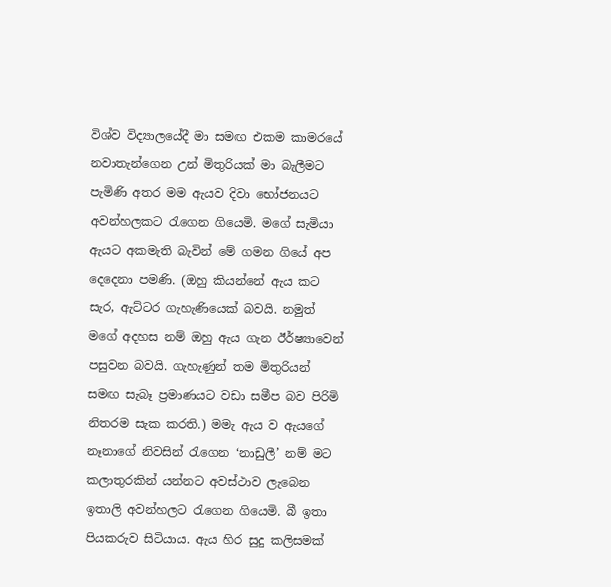විශ්ව විද්‍යාලයේදී මා සමඟ එකම කාමරයේ නවාතැන්ගෙන උන් මිතුරියක් මා බැලීමට පැමිණි අතර මම ඇයව දිවා භෝජනයට අවන්හලකට රැගෙන ගියෙමි. මගේ සැමියා ඇයට අකමැති බැවින් මේ ගමන ගියේ අප දෙදෙනා පමණි. (ඔහු කියන්නේ ඇය කට සැර, ඇට්ටර ගැහැණියෙක් බවයි. නමුත් මගේ අදහස නම් ඔහු ඇය ගැන ඊර්ෂ්‍යාවෙන් පසුවන බවයි. ගැහැණුන් තම මිතුරියන් සමඟ සැබෑ ප්‍රමාණයට වඩා සමීප බව පිරිමි නිතරම සැක කරති.) මමැ ඇය ව ඇයගේ නෑනාගේ නිවසින් රැගෙන ‘නාඩුලී’ නම් මට කලාතුරකින් යන්නට අවස්ථාව ලැබෙන ඉතාලි අවන්හලට රැගෙන ගියෙමි. බී ඉතා පියකරුව සිටියාය. ඇය හිර සුදු කලිසමක්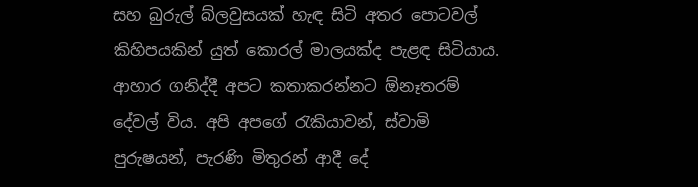සහ බුරුල් බ්ලවුසයක් හැඳ සිටි අතර පොටවල් කිහිපයකින් යුත් කොරල් මාලයක්ද පැළඳ සිටියාය. ආහාර ගනිද්දී අපට කතාකරන්නට ඕනෑතරම් දේවල් විය. අපි අපගේ රැකියාවන්, ස්වාමි පුරුෂයන්, පැරණි මිතුරන් ආදී දේ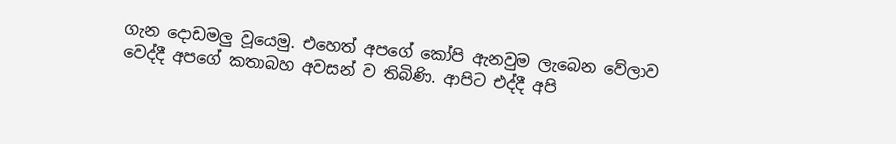ගැන දොඩමලු වූයෙමු. එහෙත් අපගේ කෝපි ඇනවුම ලැබෙන වේලාව වෙද්දී අපගේ කතාබහ අවසන් ව තිබිණි. ආපිට එද්දී අපි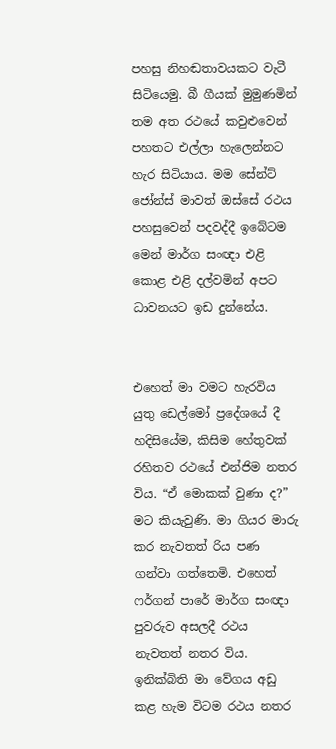පහසු නිහඬතාවයකට වැටී සිටියෙමු. බී ගීයක් මුමුණමින් තම අත රථයේ කවුළුවෙන් පහතට එල්ලා හැලෙන්නට හැර සිටියාය. මම සේන්ට් ජෝන්ස් මාවත් ඔස්සේ රථය පහසුවෙන් පදවද්දී ඉබේටම මෙන් මාර්ග සංඥා එළි කොළ එළි දල්වමින් අපට ධාවනයට ඉඩ දුන්නේය.


එහෙත් මා වමට හැරවිය යුතු ඩෙල්මෝ ප්‍රදේශයේ දී හදිසියේම, කිසිම හේතුවක් රහිතව රථයේ එන්ජිම නතර විය. “ඒ මොකක් වුණා ද?” මට කියැවුණි. මා ගියර මාරු කර නැවතත් රිය පණ ගන්වා ගත්තෙමි. එහෙත් ෆර්ගන් පාරේ මාර්ග සංඥා පුවරුව අසලදී රථය නැවතත් නතර විය. ඉනික්බිති මා වේගය අඩු කළ හැම විටම රථය නතර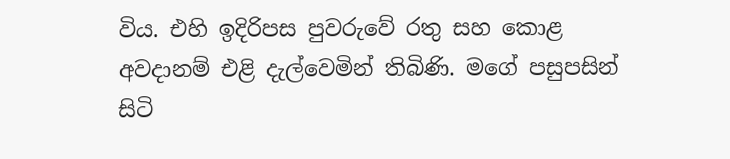විය. එහි ඉදිරිපස පුවරුවේ රතු සහ කොළ අවදානම් එළි දැල්වෙමින් තිබිණි. මගේ පසුපසින් සිටි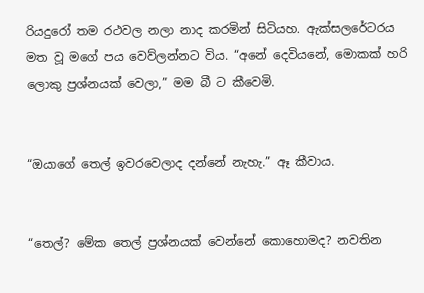රියදුරෝ තම රථවල නලා නාද කරමින් සිටියහ. ඇක්සලරේටරය මත වූ මගේ පය වෙව්ලන්නට විය. “අනේ දෙවියනේ, මොකක් හරි ලොකු ප්‍රශ්නයක් වෙලා,” මම බී ට කීවෙමි.


“ඔයාගේ තෙල් ඉවරවෙලාද දන්නේ නැහැ.” ඈ කීවාය.


“තෙල්? මේක තෙල් ප්‍රශ්නයක් වෙන්නේ කොහොමද? නවතින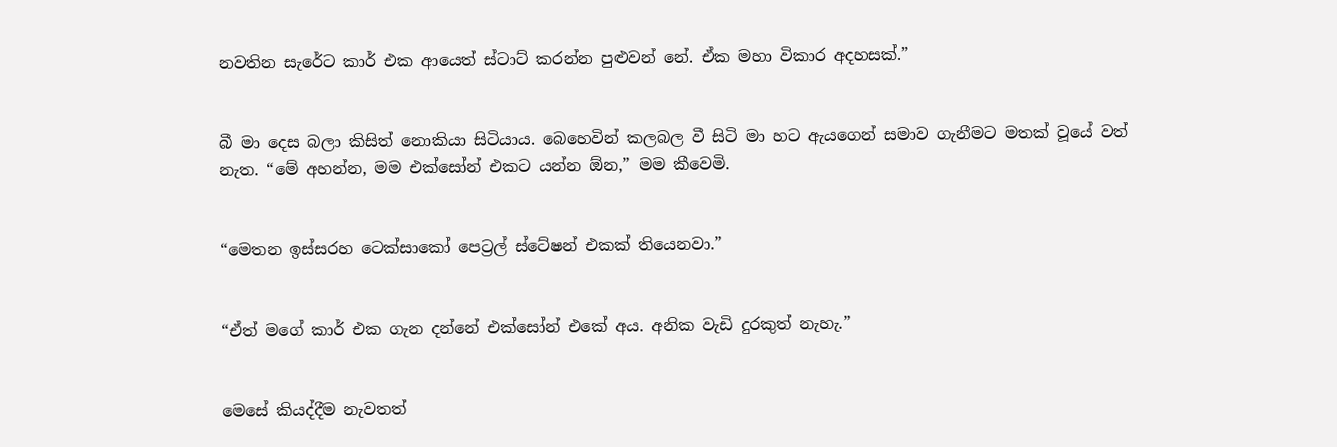නවතින සැරේට කාර් එක ආයෙත් ස්ටාට් කරන්න පුළුවන් නේ. ඒක මහා විකාර අදහසක්.”


බී මා දෙස බලා කිසිත් නොකියා සිටියාය. බෙහෙවින් කලබල වී සිටි මා හට ඇයගෙන් සමාව ගැනීමට මතක් වූයේ වත් නැත. “මේ අහන්න, මම එක්සෝන් එකට යන්න ඕන,” මම කීවෙමි.


“මෙතන ඉස්සරහ ටෙක්සාකෝ පෙට්‍රල් ස්ටේෂන් එකක් තියෙනවා.”


“ඒත් මගේ කාර් එක ගැන දන්නේ එක්සෝන් එකේ අය. අනික වැඩි දුරකුත් නැහැ.”


මෙසේ කියද්දීම නැවතත්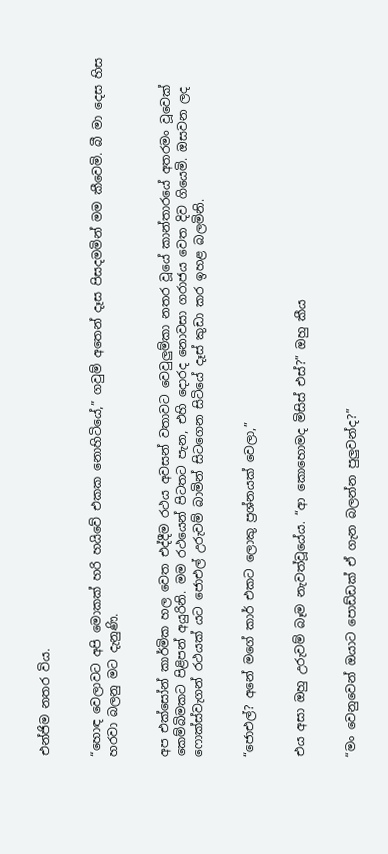එන්ජිම නතර විය.


“හොඳ වෙලාවට අපි මොකක් හරි හයිවේ එකක නොහිටියේ,” ගවුම් අතෙන් දෑස පිසදමමින් මම කීවෙමි. බී මා දෙස හිස හරවා බලනු මට දැනුණි.


අප එක්සෝන් කාර්මික හල වෙත එද්දීම රථය අවසන් වතාවට වෙවුලුම්කා නතර වූයේ කාන්තාරයේ අතරමං වූවෙක් කෙම්බිමකට පිළිපන් අයුරිනි. මම රථයෙන් පිටතට පැන, එහි දොරද නොවසා ගරාජය වෙත දිව ගියෙමි. ඔසවන ලද ෆොක්ස්වැගන් රථයක් යට ජොඑල් උරුවම් බාමින් සිටගෙන සිටියේ දෑස් කුඩා කර ඉහළ බලමිනි.


“ජොඑල්? අනේ මගේ කාර් එකට ලොකු ප්‍රශ්නයක් වෙලා,”


එය අසා ඔහු උරුවම් බෑම නැවත්වූයේය. “ආ කොහොමද මිසිස් එස්?” ඔහු කීය


“මං වෙනුවෙන් ඔයාට පොඩ්ඩක් ඒ ගැන බලන්න පුලුවන්ද?”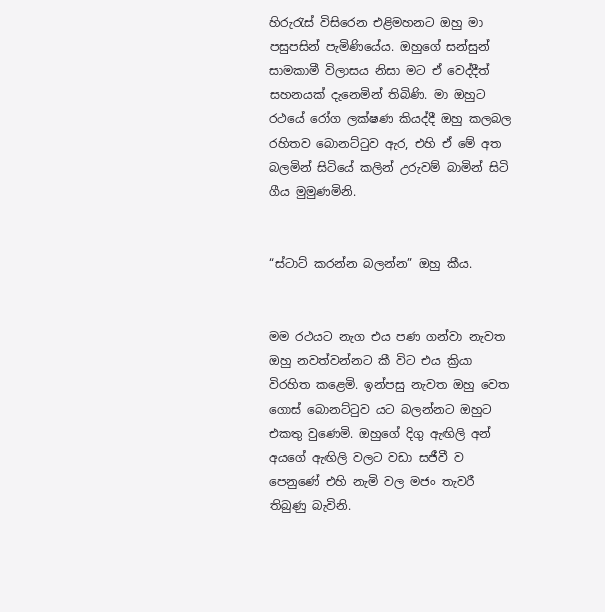හිරුරැස් විසිරෙන එළිමහනට ඔහු මා පසුපසින් පැමිණියේය. ඔහුගේ සන්සුන් සාමකාමී විලාසය නිසා මට ඒ වෙද්දීත් සහනයක් දැනෙමින් තිබිණි. මා ඔහුට රථයේ රෝග ලක්ෂණ කියද්දී ඔහු කලබල රහිතව බොනට්ටුව ඇර, එහි ඒ මේ අත බලමින් සිටියේ කලින් උරුවම් බාමින් සිටි ගීය මුමුණමිනි.


“ස්ටාට් කරන්න බලන්න” ඔහු කීය.


මම රථයට නැග එය පණ ගන්වා නැවත ඔහු නවත්වන්නට කී විට එය ක්‍රියා විරහිත කළෙමි. ඉන්පසු නැවත ඔහු වෙත ගොස් බොනට්ටුව යට බලන්නට ඔහුට එකතු වුණෙමි. ඔහුගේ දිගු ඇඟිලි අන් අයගේ ඇඟිලි වලට වඩා සජීවී ව පෙනුණේ එහි නැමි වල මජං තැවරී තිබුණු බැවිනි.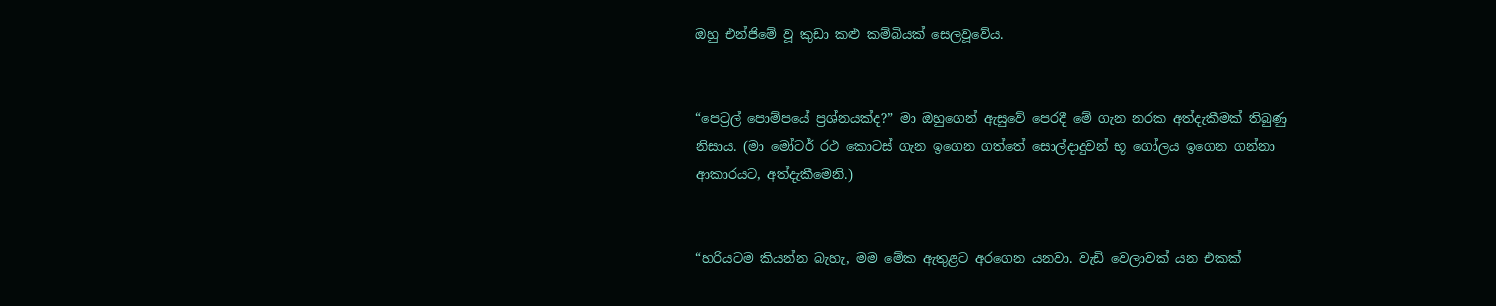ඔහු එන්ජිමේ වූ කුඩා කළු කම්බියක් සෙලවූවේය.


“පෙට්‍රල් පොම්පයේ ප්‍රශ්නයක්ද?” මා ඔහුගෙන් ඇසුවේ පෙරදී මේ ගැන නරක අත්දැකීමක් තිබුණු නිසාය. (මා මෝටර් රථ කොටස් ගැන ඉගෙන ගත්තේ සොල්දාදුවන් භූ ගෝලය ඉගෙන ගන්නා ආකාරයට, අත්දැකීමෙනි.)


“හරියටම කියන්න බැහැ, මම මේක ඇතුළට අරගෙන යනවා. වැඩි වෙලාවක් යන එකක්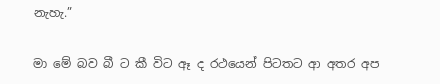නැහැ.”


මා මේ බව බී ට කී විට ඈ ද රථයෙන් පිටතට ආ අතර අප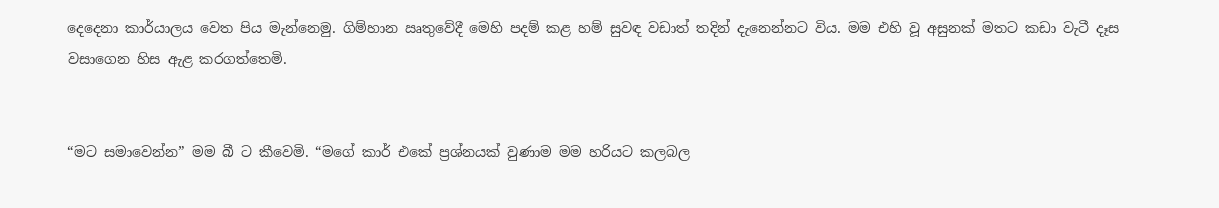දෙදෙනා කාර්යාලය වෙත පිය මැන්නෙමු. ගිම්හාන ඍතුවේදී මෙහි පදම් කළ හම් සුවඳ වඩාත් තදින් දැනෙන්නට විය. මම එහි වූ අසුනක් මතට කඩා වැටී දෑස වසාගෙන හිස ඇළ කරගත්තෙමි.


“මට සමාවෙන්න” මම බී ට කීවෙමි. “මගේ කාර් එකේ ප්‍රශ්නයක් වුණාම මම හරියට කලබල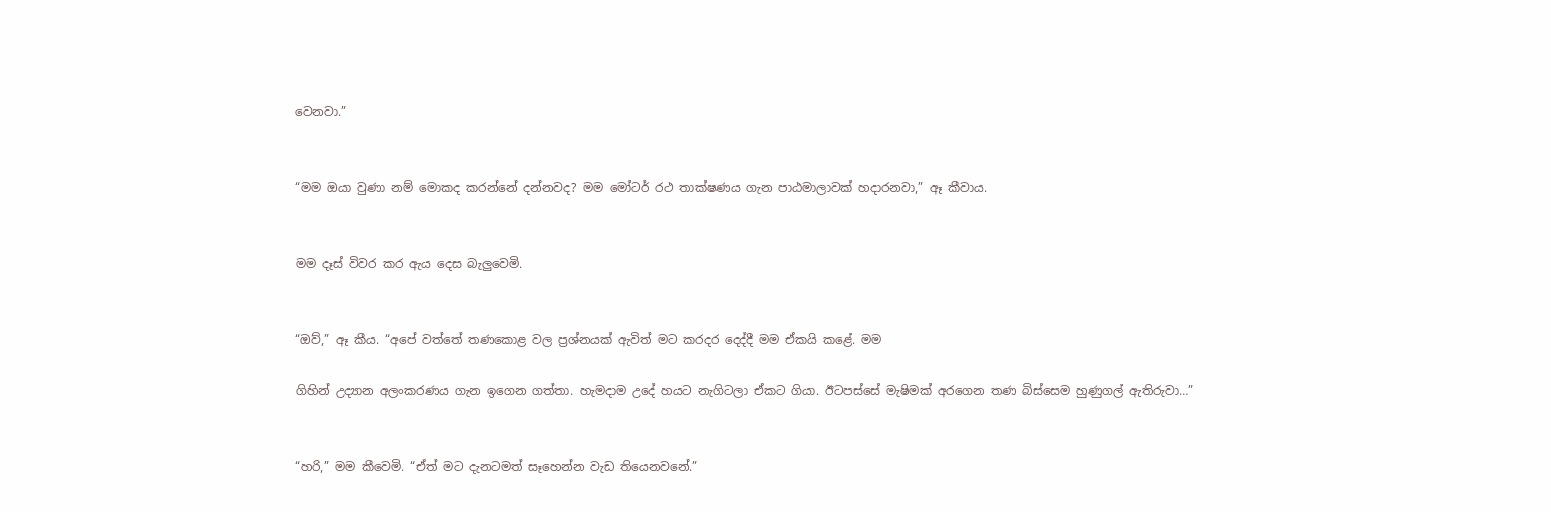වෙනවා.”


“මම ඔයා වුණා නම් මොකද කරන්නේ දන්නවද? මම මෝටර් රථ තාක්ෂණය ගැන පාඨමාලාවක් හදාරනවා,” ඈ කීවාය.


මම දෑස් විවර කර ඇය දෙස බැලුවෙමි.


“ඔව්,” ඈ කීය. “අපේ වත්තේ තණකොළ වල ප්‍රශ්නයක් ඇවිත් මට කරදර දෙද්දී මම ඒකයි කළේ. මම

ගිහින් උද්‍යාන අලංකරණය ගැන ඉගෙන ගත්තා. හැමදාම උදේ හයට නැගිටලා ඒකට ගියා. ඊටපස්සේ මැෂිමක් අරගෙන තණ බිස්සෙම හුණුගල් ඇතිරුවා…”


“හරි,” මම කීවෙමි. “ඒත් මට දැනටමත් සෑහෙන්න වැඩ තියෙනවනේ.”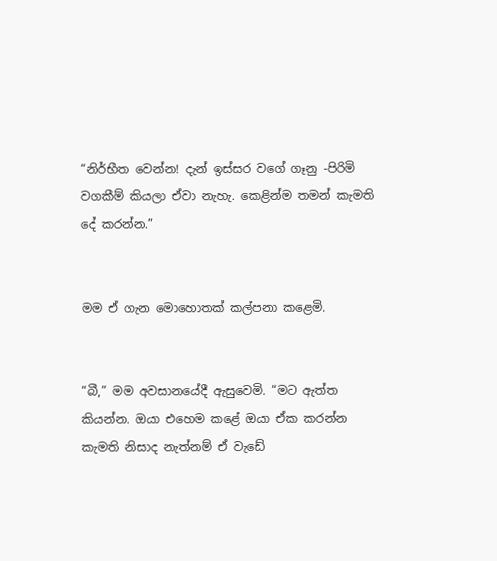“නිර්භීත වෙන්න! දැන් ඉස්සර වගේ ගෑනු -පිරිමි වගකීම් කියලා ඒවා නැහැ. කෙළින්ම තමන් කැමති දේ කරන්න.”


මම ඒ ගැන මොහොතක් කල්පනා කළෙමි.


“බී,” මම අවසානයේදී ඇසුවෙමි. “මට ඇත්ත කියන්න. ඔයා එහෙම කළේ ඔයා ඒක කරන්න කැමති නිසාද නැත්නම් ඒ වැඩේ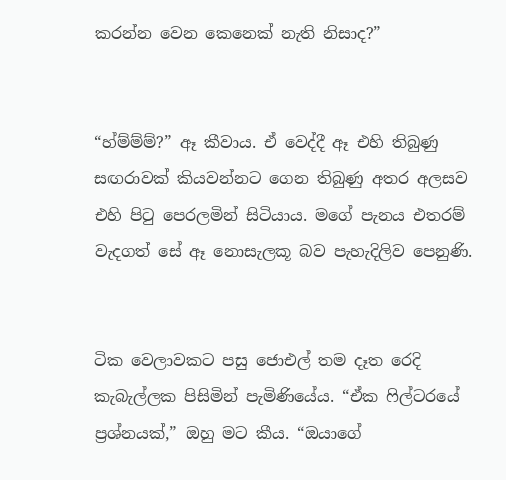කරන්න වෙන කෙනෙක් නැති නිසාද?”


“හ්ම්ම්ම්?” ඈ කීවාය. ඒ වෙද්දී ඈ එහි තිබුණු සඟරාවක් කියවන්නට ගෙන තිබුණු අතර අලසව එහි පිටු පෙරලමින් සිටියාය. මගේ පැනය එතරම් වැදගත් සේ ඈ නොසැලකූ බව පැහැදිලිව පෙනුණි.


ටික වෙලාවකට පසු ජොඑල් තම දෑත රෙදි කැබැල්ලක පිසිමින් පැමිණියේය. “ඒක ෆිල්ටරයේ ප්‍රශ්නයක්,” ඔහු මට කීය. “ඔයාගේ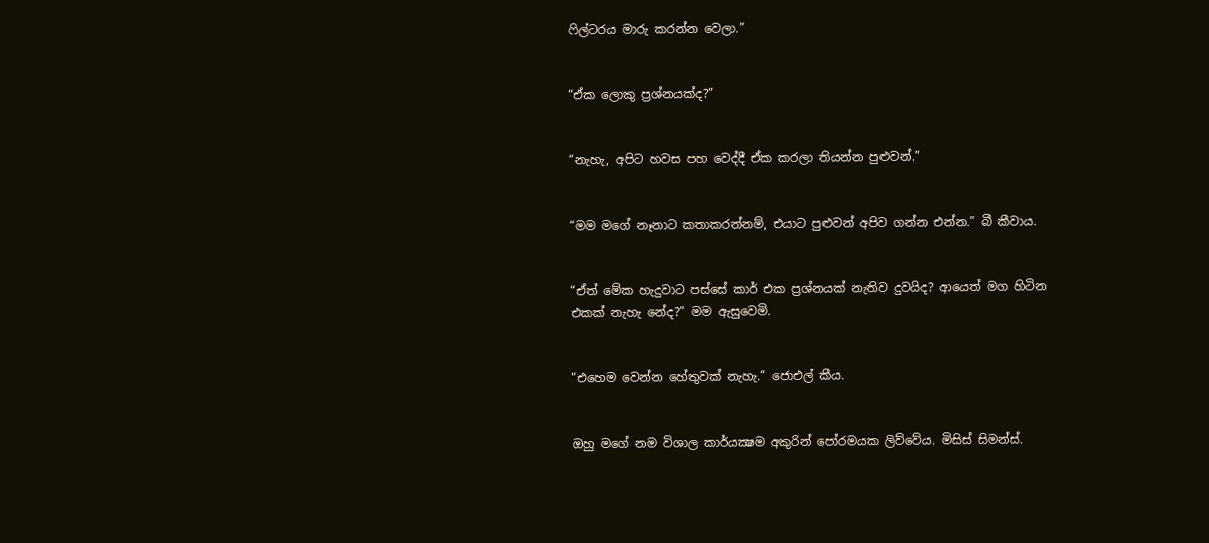ෆිල්ටරය මාරු කරන්න වෙලා.”


“ඒක ලොකු ප්‍රශ්නයක්ද?”


“නැහැ, අපිට හවස පහ වෙද්දී ඒක කරලා තියන්න පුළුවන්.”


“මම මගේ නෑනාට කතාකරන්නම්, එයාට පුළුවන් අපිව ගන්න එන්න.” බී කීවාය.


“ඒත් මේක හැදුවාට පස්සේ කාර් එක ප්‍රශ්නයක් නැතිව දුවයිද? ආයෙත් මග හිටින එකක් නැහැ නේද?” මම ඇසුවෙමි.


“එහෙම වෙන්න හේතුවක් නැහැ.” ජොඑල් කීය.


ඔහු මගේ නම විශාල කාර්යක්‍ෂම අකුරින් පෝරමයක ලිව්වේය. මිසිස් සිමන්ස්.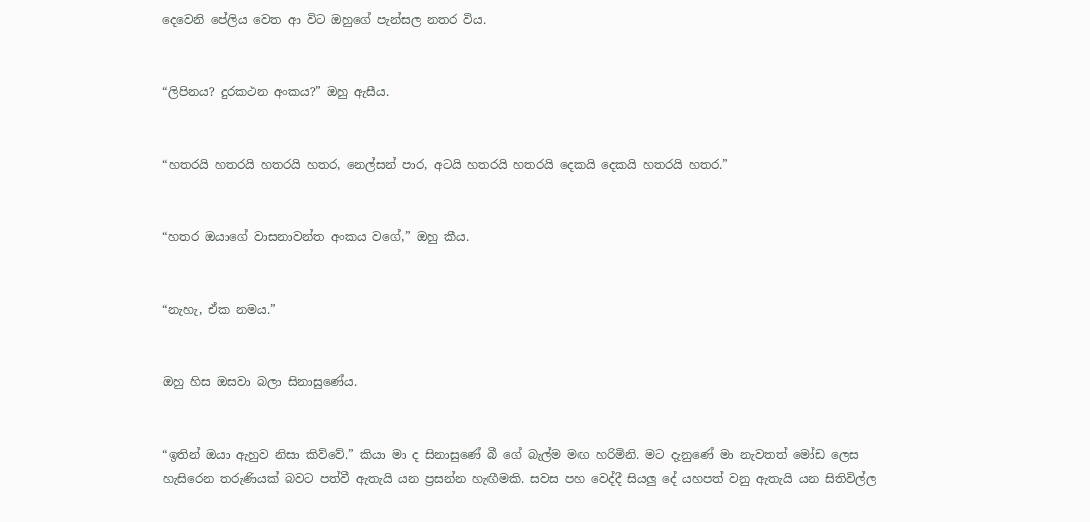දෙවෙනි පේලිය වෙත ආ විට ඔහුගේ පැන්සල නතර විය.


“ලිපිනය? දුරකථන අංකය?” ඔහු ඇසීය.


“හතරයි හතරයි හතරයි හතර, නෙල්සන් පාර, අටයි හතරයි හතරයි දෙකයි දෙකයි හතරයි හතර.”


“හතර ඔයාගේ වාසනාවන්ත අංකය වගේ,” ඔහු කීය.


“නැහැ, ඒක නමය.”


ඔහු හිස ඔසවා බලා සිනාසුණේය.


“ඉතින් ඔයා ඇහුව නිසා කිව්වේ.” කියා මා ද සිනාසුණේ බී ගේ බැල්ම මඟ හරිමිනි. මට දැනුණේ මා නැවතත් මෝඩ ලෙස හැසිරෙන තරුණියක් බවට පත්වී ඇතැයි යන ප්‍රසන්න හැඟීමකි. සවස පහ වෙද්දී සියලු දේ යහපත් වනු ඇතැයි යන සිතිවිල්ල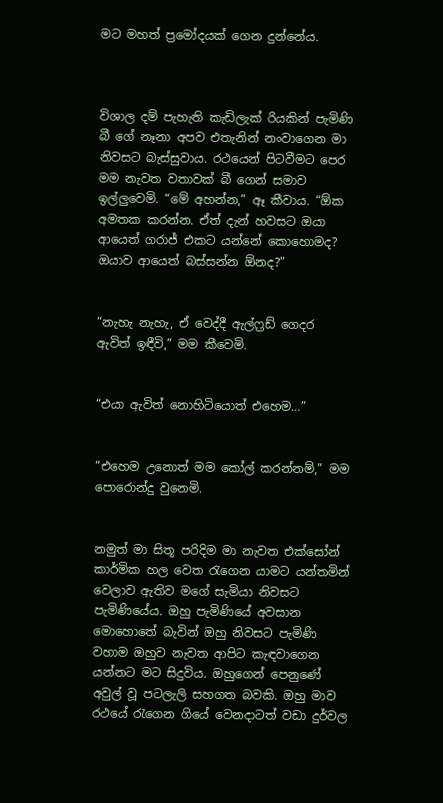මට මහත් ප්‍රමෝදයක් ගෙන දුන්නේය.



විශාල දම් පැහැති කැඩිලැක් රියකින් පැමිණි බී ගේ නෑනා අපව එතැනින් නංවාගෙන මා නිවසට බැස්සුවාය. රථයෙන් පිටවීමට පෙර මම නැවත වතාවක් බී ගෙන් සමාව ඉල්ලුවෙමි. “මේ අහන්න,” ඈ කීවාය. “ඕක අමතක කරන්න. ඒත් දැන් හවසට ඔයා ආයෙත් ගරාජ් එකට යන්නේ කොහොමද? ඔයාව ආයෙත් බස්සන්න ඕනද?”


“නැහැ නැහැ, ඒ වෙද්දී ඇල්ෆ්‍රඩ් ගෙදර ඇවිත් ඉඳීවි,” මම කීවෙමි.


“එයා ඇවිත් නොහිටියොත් එහෙම…”


“එහෙම උනොත් මම කෝල් කරන්නම්,” මම පොරොන්දු වුනෙමි.


නමුත් මා සිතූ පරිදිම මා නැවත එක්සෝන් කාර්මික හල වෙත රැගෙන යාමට යන්තමින් වෙලාව ඇතිව මගේ සැමියා නිවසට පැමිණියේය. ඔහු පැමිණියේ අවසාන මොහොතේ බැවින් ඔහු නිවසට පැමිණි වහාම ඔහුව නැවත ආපිට කැඳවාගෙන යන්නට මට සිදුවිය. ඔහුගෙන් පෙනුණේ අවුල් වූ පටලැලි සහගත බවකි. ඔහු මාව රථයේ රැගෙන ගියේ වෙනදාටත් වඩා දුර්වල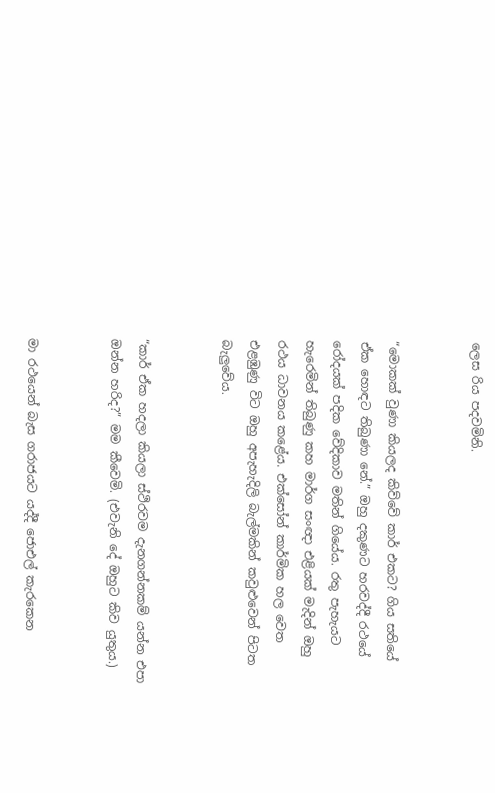ලෙස රිය පදවමිනි.


“මොකක් වුණා කියලද කිව්වේ කාර් එකට? ගිය සතියේ ඒක හොඳට තිබුණා නේ.” ඔහු දකුණට හරවද්දී රථයේ රෝදයක් පදික වේදිකාව මතින් ගියේය. රතු පැහැයට හැරෙමින් තිබුණු කහ මාර්ග සංඥා එළියක් මැදින් ඔහු රථය ධාවනය කළේය. එක්සෝන් කාර්මික හල වෙත එළඹුණු විට ඔහු අපැහැදිලි බැල්මකින් කවුළුවෙන් පිටත බැලුවේය.


“කාර් ඒක හදලා කියලා ස්ථිරවම දැනගන්නකම් යන්න එපා ඔන්න හරිද?” මම කීවෙමි. (එවැනි දේ ඔහුට කිව යුතුය.)


මා රථයෙන් බැස ගරාජයට යද්දී ජොඑල් කැරකෙන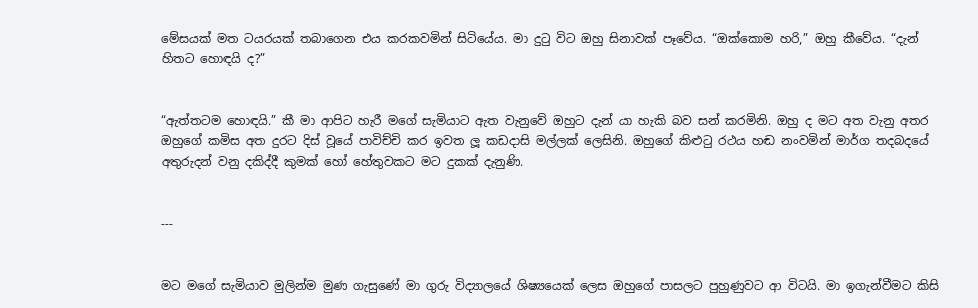මේසයක් මත ටයරයක් තබාගෙන එය කරකවමින් සිටියේය. මා දුටු විට ඔහු සිනාවක් පෑවේය. “ඔක්කොම හරි,” ඔහු කීවේය. “දැන් හිතට හොඳයි ද?”


“ඇත්තටම හොඳයි.” කී මා ආපිට හැරී මගේ සැමියාට ඇත වැනුවේ ඔහුට දැන් යා හැකි බව සන් කරමිනි. ඔහු ද මට අත වැනු අතර ඔහුගේ කමිස අත දුරට දිස් වූයේ පාවිච්චි කර ඉවත ලූ කඩදාසි මල්ලක් ලෙසිනි. ඔහුගේ කිළුටු රථය හඬ නංවමින් මාර්ග තදබදයේ අතුරුදන් වනු දකිද්දී කුමක් හෝ හේතුවකට මට දුකක් දැනුණි.


---


මට මගේ සැමියාව මුලින්ම මුණ ගැසුණේ මා ගුරු විද්‍යාලයේ ශිෂ්‍යයෙක් ලෙස ඔහුගේ පාසලට පුහුණුවට ආ විටයි. මා ඉගැන්වීමට කිසි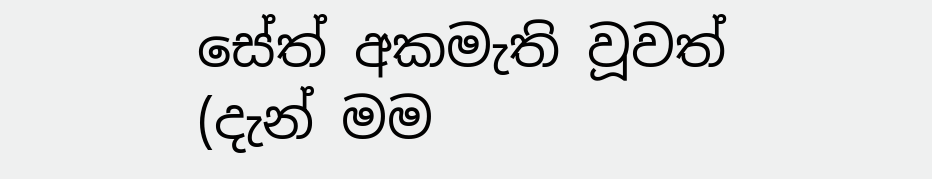සේත් අකමැති වූවත් (දැන් මම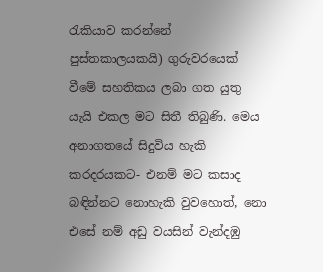රැකියාව කරන්නේ පුස්තකාලයකයි) ගුරුවරයෙක් වීමේ සහතිකය ලබා ගත යුතු යැයි එකල මට සිතී තිබුණි. මෙය අනාගතයේ සිදුවිය හැකි කරදරයකට- එනම් මට කසාද බඳින්නට නොහැකි වුවහොත්, නො එසේ නම් අඩු වයසින් වැන්දඹු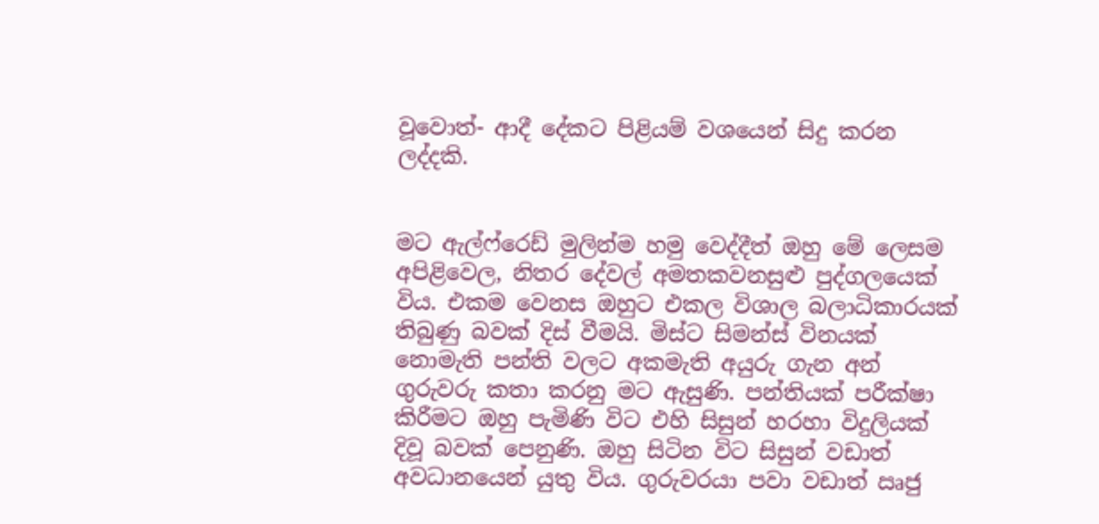වූවොත්- ආදී දේකට පිළියම් වශයෙන් සිදු කරන ලද්දකි.


මට ඇල්ෆ්රෙඩ් මුලින්ම හමු වෙද්දීත් ඔහු මේ ලෙසම අපිළිවෙල, නිතර දේවල් අමතකවනසුළු පුද්ගලයෙක් විය. එකම වෙනස ඔහුට එකල විශාල බලාධිකාරයක් තිබුණු බවක් දිස් වීමයි. මිස්ට සිමන්ස් විනයක් නොමැති පන්ති වලට අකමැති අයුරු ගැන අන් ගුරුවරු කතා කරනු මට ඇසුණි. පන්තියක් පරීක්ෂා කිරීමට ඔහු පැමිණි විට එහි සිසුන් හරහා විදුලියක් දිවූ බවක් පෙනුණි. ඔහු සිටින විට සිසුන් වඩාත් අවධානයෙන් යුතු විය. ගුරුවරයා පවා වඩාත් ඍජු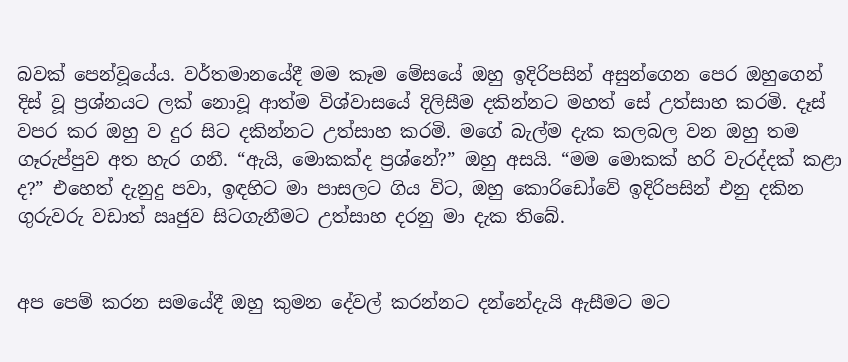බවක් පෙන්වූයේය. වර්තමානයේදී මම කෑම මේසයේ ඔහු ඉදිරිපසින් අසුන්ගෙන පෙර ඔහුගෙන් දිස් වූ ප්‍රශ්නයට ලක් නොවූ ආත්ම විශ්වාසයේ දිලිසීම දකින්නට මහත් සේ උත්සාහ කරමි. දෑස් වපර කර ඔහු ව දුර සිට දකින්නට උත්සාහ කරමි. මගේ බැල්ම දැක කලබල වන ඔහු තම ගෑරුප්පුව අත හැර ගනී. “ඇයි, මොකක්ද ප්‍රශ්නේ?” ඔහු අසයි. “මම මොකක් හරි වැරද්දක් කළා ද?” එහෙත් දැනුදු පවා, ඉඳහිට මා පාසලට ගිය විට, ඔහු කොරිඩෝවේ ඉදිරිපසින් එනු දකින ගුරුවරු වඩාත් ඍජුව සිටගැනීමට උත්සාහ දරනු මා දැක තිබේ.


අප පෙම් කරන සමයේදී ඔහු කුමන දේවල් කරන්නට දන්නේදැයි ඇසීමට මට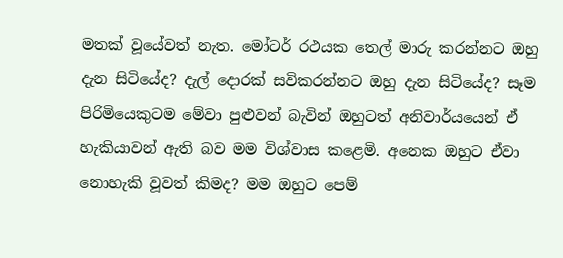මතක් වූයේවත් නැත. මෝටර් රථයක තෙල් මාරු කරන්නට ඔහු දැන සිටියේද? දැල් දොරක් සවිකරන්නට ඔහු දැන සිටියේද? සෑම පිරිමියෙකුටම මේවා පුළුවන් බැවින් ඔහුටත් අනිවාර්යයෙන් ඒ හැකියාවන් ඇති බව මම විශ්වාස කළෙමි. අනෙක ඔහුට ඒවා නොහැකි වූවත් කිමද? මම ඔහුට පෙම්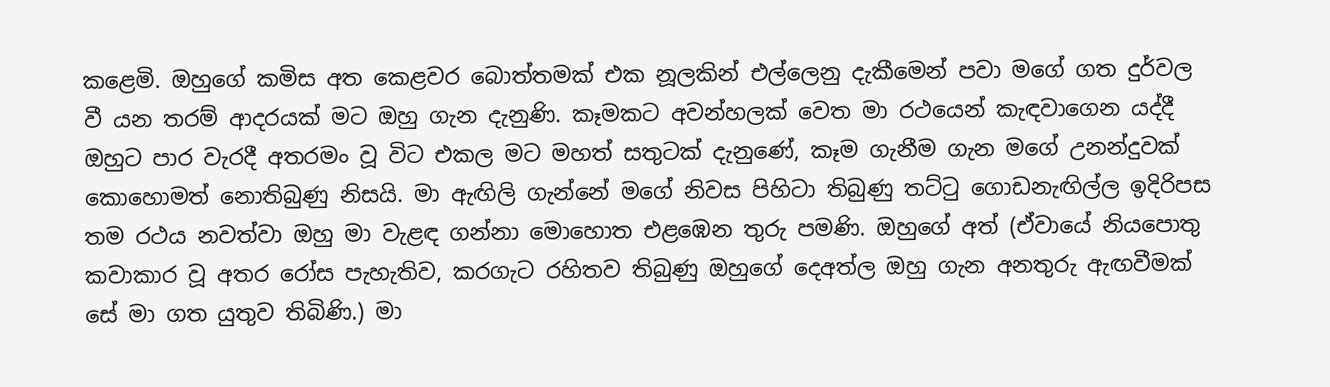කළෙමි. ඔහුගේ කමිස අත කෙළවර බොත්තමක් එක නූලකින් එල්ලෙනු දැකීමෙන් පවා මගේ ගත දුර්වල වී යන තරම් ආදරයක් මට ඔහු ගැන දැනුණි. කෑමකට අවන්හලක් වෙත මා රථයෙන් කැඳවාගෙන යද්දී ඔහුට පාර වැරදී අතරමං වූ විට එකල මට මහත් සතුටක් දැනුණේ, කෑම ගැනීම ගැන මගේ උනන්දුවක් කොහොමත් නොතිබුණු නිසයි. මා ඇඟිලි ගැන්නේ මගේ නිවස පිහිටා තිබුණු තට්ටු ගොඩනැඟිල්ල ඉදිරිපස තම රථය නවත්වා ඔහු මා වැළඳ ගන්නා මොහොත එළඹෙන තුරු පමණි. ඔහුගේ අත් (ඒවායේ නියපොතු කවාකාර වූ අතර රෝස පැහැතිව, කරගැට රහිතව තිබුණු ඔහුගේ දෙඅත්ල ඔහු ගැන අනතුරු ඇඟවීමක් සේ මා ගත යුතුව තිබිණි.) මා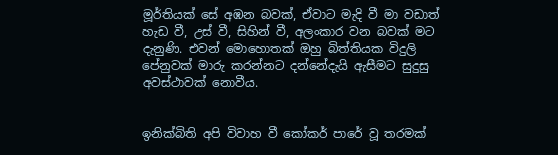මූර්තියක් සේ අඹන බවක්, ඒවාට මැදි වී මා වඩාත් හැඩ වී, උස් වී, සිහින් වී, අලංකාර වන බවක් මට දැනුණි. එවන් මොහොතක් ඔහු බිත්තියක විදුලි පේනුවක් මාරු කරන්නට දන්නේදැයි ඇසීමට සුදුසු අවස්ථාවක් නොවීය.


ඉනික්බිති අපි විවාහ වී කෝකර් පාරේ වූ තරමක්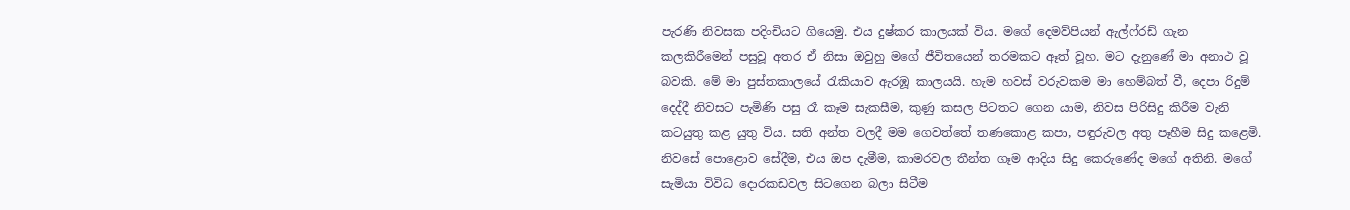පැරණි නිවසක පදිංචියට ගියෙමු. එය දුෂ්කර කාලයක් විය. මගේ දෙමව්පියන් ඇල්ෆ්රඩ් ගැන කලකිරීමෙන් පසුවූ අතර ඒ නිසා ඔවුහු මගේ ජීවිතයෙන් තරමකට ඈත් වූහ. මට දැනුණේ මා අනාථ වූ බවකි. මේ මා පුස්තකාලයේ රැකියාව ඇරඹූ කාලයයි. හැම හවස් වරුවකම මා හෙම්බත් වී, දෙපා රිදුම් දෙද්දී නිවසට පැමිණි පසු රෑ කෑම සැකසීම, කුණු කසල පිටතට ගෙන යාම, නිවස පිරිසිදු කිරීම වැනි කටයුතු කළ යුතු විය. සති අන්ත වලදී මම ගෙවත්තේ තණකොළ කපා, පඳුරුවල අතු පෑහීම සිදු කළෙමි. නිවසේ පොළොව සේදීම, එය ඔප දැමීම, කාමරවල තීන්ත ගෑම ආදිය සිදු කෙරුණේද මගේ අතිනි. මගේ සැමියා විවිධ දොරකඩවල සිටගෙන බලා සිටීම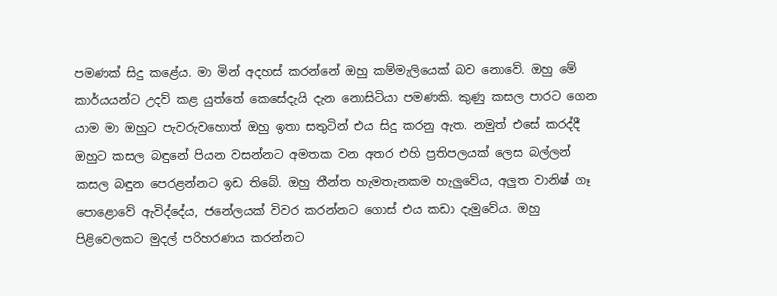පමණක් සිදු කළේය. මා මින් අදහස් කරන්නේ ඔහු කම්මැලියෙක් බව නොවේ. ඔහු මේ කාර්යයන්ට උදව් කළ යුත්තේ කෙසේදැයි දැන නොසිටියා පමණකි. කුණු කසල පාරට ගෙන යාම මා ඔහුට පැවරුවහොත් ඔහු ඉතා සතුටින් එය සිදු කරනු ඇත. නමුත් එසේ කරද්දී ඔහුට කසල බඳුනේ පියන වසන්නට අමතක වන අතර එහි ප්‍රතිපලයක් ලෙස බල්ලන් කසල බඳුන පෙරළන්නට ඉඩ තිබේ. ඔහු තීන්ත හැමතැනකම හැලුවේය, අලුත වානිෂ් ගෑ පොළොවේ ඇවිද්දේය, ජනේලයක් විවර කරන්නට ගොස් එය කඩා දැමුවේය. ඔහු පිළිවෙලකට මුදල් පරිහරණය කරන්නට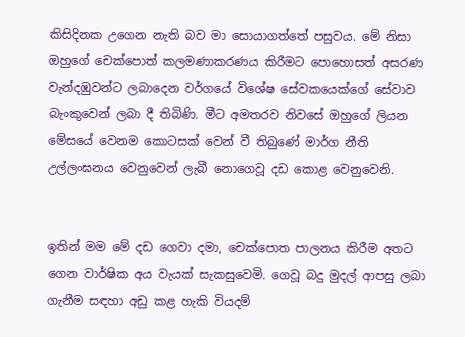කිසිදිනක උගෙන නැති බව මා සොයාගත්තේ පසුවය. මේ නිසා ඔහුගේ චෙක්පොත් කලමණාකරණය කිරීමට පොහොසත් අසරණ වැන්දඹුවන්ට ලබාදෙන වර්ගයේ විශේෂ සේවකයෙක්ගේ සේවාව බැංකුවෙන් ලබා දී තිබිණි. මීට අමතරව නිවසේ ඔහුගේ ලියන මේසයේ වෙනම කොටසක් වෙන් වී තිබුණේ මාර්ග නීති උල්ලංඝනය වෙනුවෙන් ලැබී නොගෙවූ දඩ කොළ වෙනුවෙනි.


ඉතින් මම මේ දඩ ගෙවා දමා, චෙක්පොත පාලනය කිරීම අතට ගෙන වාර්ෂික අය වැයක් සැකසුවෙමි. ගෙවූ බදු මුදල් ආපසු ලබා ගැනීම සඳහා අඩු කළ හැකි වියදම්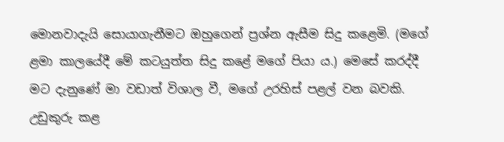මොනවාදැයි සොයාගැනීමට ඔහුගෙන් ප්‍රශ්න ඇසීම සිදු කළෙමි. (මගේ ළමා කාලයේදී මේ කටයුත්ත සිදු කළේ මගේ පියා ය.) මෙසේ කරද්දී මට දැනුණේ මා වඩාත් විශාල වී, මගේ උරහිස් පළල් වන බවකි. උඩුකුරු කළ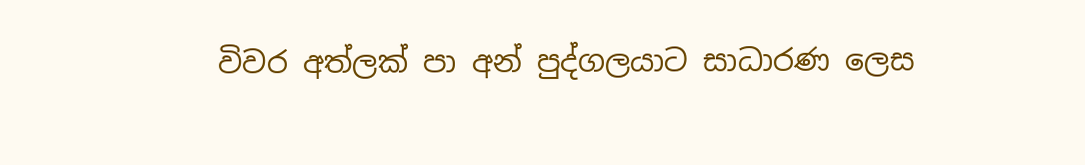විවර අත්ලක් පා අන් පුද්ගලයාට සාධාරණ ලෙස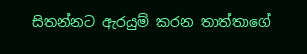සිතන්නට ඇරයුම් කරන තාත්තාගේ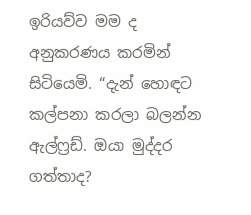ඉරියව්ව මම ද අනුකරණය කරමින් සිටියෙමි. “දැන් හොඳට කල්පනා කරලා බලන්න ඇල්ෆ්‍රඩ්. ඔයා මුද්දර ගත්තාද?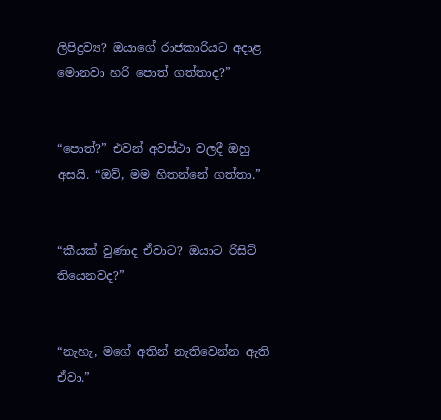ලිපිද්‍රව්‍ය? ඔයාගේ රාජකාරියට අදාළ මොනවා හරි පොත් ගත්තාද?”


“පොත්?” එවන් අවස්ථා වලදී ඔහු අසයි. “ඔව්, මම හිතන්නේ ගත්තා.”


“කීයක් වුණාද ඒවාට? ඔයාට රිසිට් තියෙනවද?”


“නැහැ, මගේ අතින් නැතිවෙන්න ඇති ඒවා.”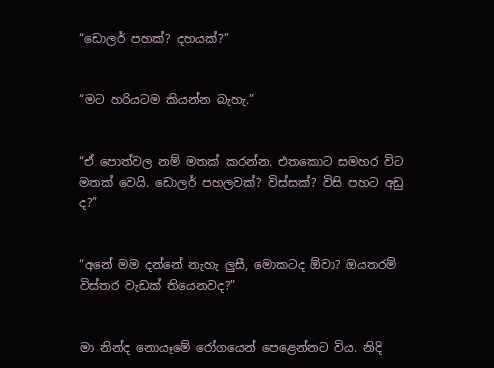“ඩොලර් පහක්? දහයක්?”


“මට හරියටම කියන්න බැහැ.”


“ඒ පොත්වල නම් මතක් කරන්න. එතකොට සමහර විට මතක් වෙයි. ඩොලර් පහලවක්? විස්සක්? විසි පහට අඩු ද?”


“අනේ මම දන්නේ නැහැ ලුසී, මොකටද ඕවා? ඔයතරම් විස්තර වැඩක් තියෙනවද?”


මා නින්ද නොයෑමේ රෝගයෙන් පෙළෙන්නට විය. නිදි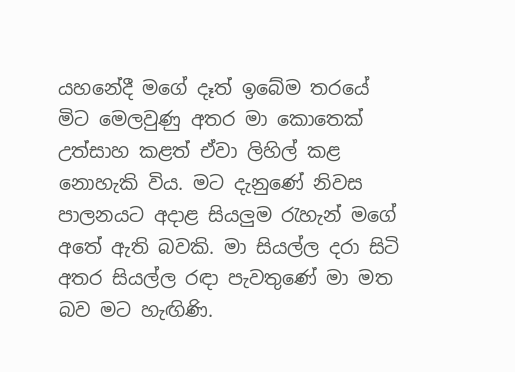යහනේදී මගේ දෑත් ඉබේම තරයේ මිට මෙලවුණු අතර මා කොතෙක් උත්සාහ කළත් ඒවා ලිහිල් කළ නොහැකි විය. මට දැනුණේ නිවස පාලනයට අදාළ සියලුම රැහැන් මගේ අතේ ඇති බවකි. මා සියල්ල දරා සිටි අතර සියල්ල රඳා පැවතුණේ මා මත බව මට හැඟිණි.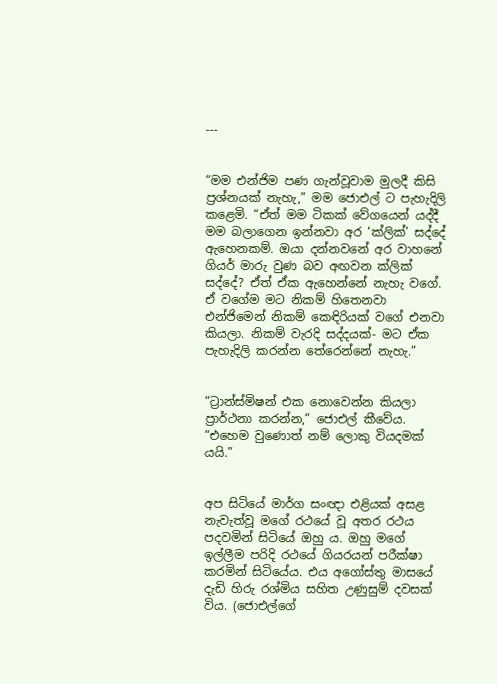---


“මම එන්ජිම පණ ගැන්වූවාම මුලදී කිසි ප්‍රශ්නයක් නැහැ,” මම ජොඑල් ට පැහැදිලි කළෙමි. “ඒත් මම ටිකක් වේගයෙන් යද්දී මම බලාගෙන ඉන්නවා අර ‘ක්ලික්’ සද්දේ ඇහෙනකම්. ඔයා දන්නවනේ අර වාහනේ ගියර් මාරු වුණ බව අඟවන ක්ලික් සද්දේ? ඒත් ඒක ඇහෙන්නේ නැහැ වගේ. ඒ වගේම මට නිකම් හිතෙනවා එන්ජිමෙන් නිකම් කෙඳිරියක් වගේ එනවා කියලා. නිකම් වැරදි සද්දයක්- මට ඒක පැහැදිලි කරන්න තේරෙන්නේ නැහැ.”


“ට්‍රාන්ස්මිෂන් එක නොවෙන්න කියලා ප්‍රාර්ථනා කරන්න,” ජොඑල් කීවේය. “එහෙම වුණොත් නම් ලොකු වියදමක් යයි.”


අප සිටියේ මාර්ග සංඥා එළියක් අසළ නැවැත්වූ මගේ රථයේ වූ අතර රථය පදවමින් සිටියේ ඔහු ය. ඔහු මගේ ඉල්ලීම පරිදි රථයේ ගියරයන් පරීක්ෂා කරමින් සිටියේය. එය අගෝස්තු මාසයේ දැඩි හිරු රශ්මිය සහිත උණුසුම් දවසක් විය. (ජොඑල්ගේ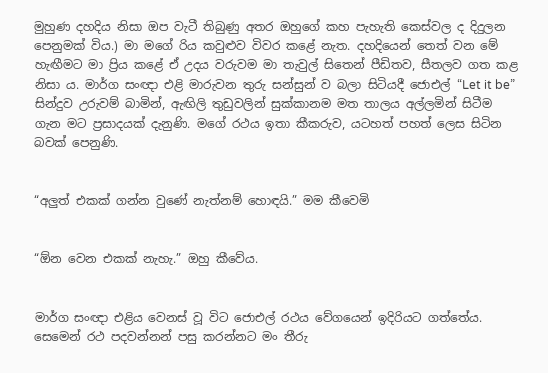මුහුණ දහදිය නිසා ඔප වැටී තිබුණු අතර ඔහුගේ කහ පැහැති කෙස්වල ද දිදුලන පෙනුමක් විය.) මා මගේ රිය කවුළුව විවර කළේ නැත. දහදියෙන් තෙත් වන මේ හැඟීමට මා ප්‍රිය කළේ ඒ උදය වරුවම මා තැවුල් සිතෙන් පීඩිතව, සීතලව ගත කළ නිසා ය. මාර්ග සංඥා එළි මාරුවන තුරු සන්සුන් ව බලා සිටියදී ජොඑල් “Let it be” සින්දුව උරුවම් බාමින්, ඇඟිලි තුඩුවලින් සුක්කානම මත තාලය අල්ලමින් සිටීම ගැන මට ප්‍රසාදයක් දැනුණි. මගේ රථය ඉතා කීකරුව, යටහත් පහත් ලෙස සිටින බවක් පෙනුණි.


“අලුත් එකක් ගන්න වුණේ නැත්නම් හොඳයි.” මම කීවෙමි


“ඕන වෙන එකක් නැහැ.” ඔහු කීවේය.


මාර්ග සංඥා එළිය වෙනස් වූ විට ජොඑල් රථය වේගයෙන් ඉදිරියට ගත්තේය. සෙමෙන් රථ පදවන්නන් පසු කරන්නට මං තීරු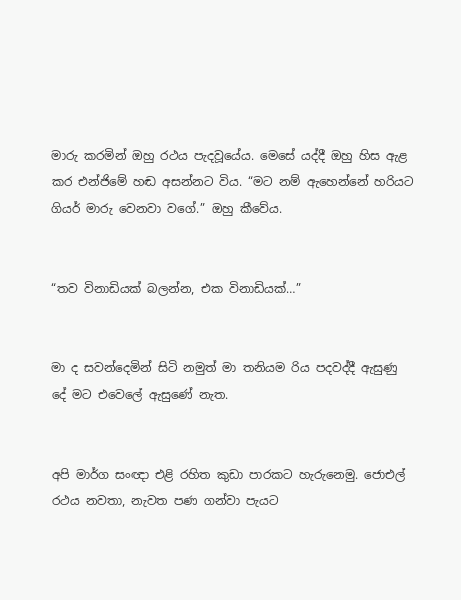මාරු කරමින් ඔහු රථය පැදවූයේය. මෙසේ යද්දී ඔහු හිස ඇළ කර එන්ජිමේ හඬ අසන්නට විය. “මට නම් ඇහෙන්නේ හරියට ගියර් මාරු වෙනවා වගේ.” ඔහු කීවේය.


“තව විනාඩියක් බලන්න, එක විනාඩියක්…”


මා ද සවන්දෙමින් සිටි නමුත් මා තනියම රිය පදවද්දී ඇසුණු දේ මට එවෙලේ ඇසුණේ නැත.


අපි මාර්ග සංඥා එළි රහිත කුඩා පාරකට හැරුනෙමු. ජොඑල් රථය නවතා, නැවත පණ ගන්වා පැයට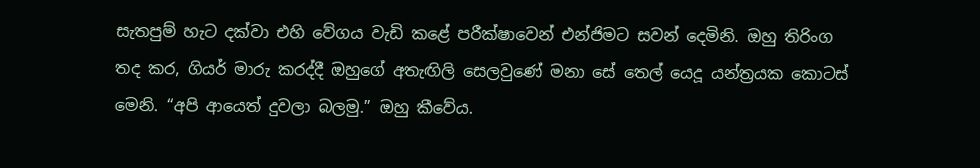සැතපුම් හැට දක්වා එහි වේගය වැඩි කළේ පරීක්ෂාවෙන් එන්ජිමට සවන් දෙමිනි. ඔහු තිරිංග තද කර, ගියර් මාරු කරද්දී ඔහුගේ අතැඟිලි සෙලවුණේ මනා සේ තෙල් යෙදූ යන්ත්‍රයක කොටස් මෙනි. “අපි ආයෙත් දුවලා බලමු.” ඔහු කීවේය.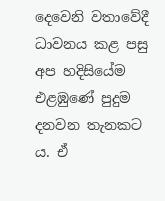දෙවෙනි වතාවේදී ධාවනය කළ පසු අප හදිසියේම එළඹුණේ පුදුම දනවන තැනකට ය. ඒ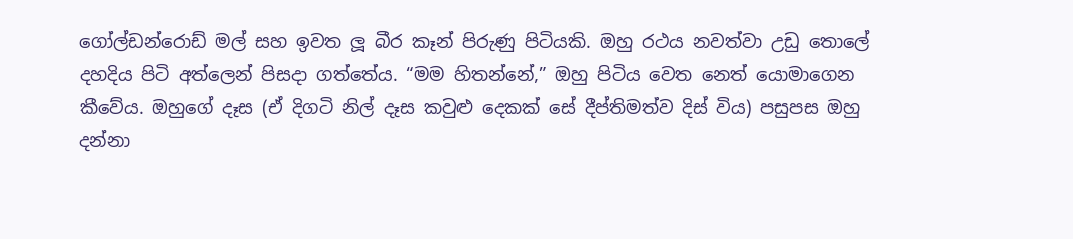ගෝල්ඩන්රොඩ් මල් සහ ඉවත ලූ බීර කෑන් පිරුණු පිටියකි. ඔහු රථය නවත්වා උඩු තොලේ දහදිය පිටි අත්ලෙන් පිසදා ගත්තේය. “මම හිතන්නේ,” ඔහු පිටිය වෙත නෙත් යොමාගෙන කීවේය. ඔහුගේ දෑස (ඒ දිගටි නිල් දෑස කවුළු දෙකක් සේ දීප්තිමත්ව දිස් විය) පසුපස ඔහු දන්නා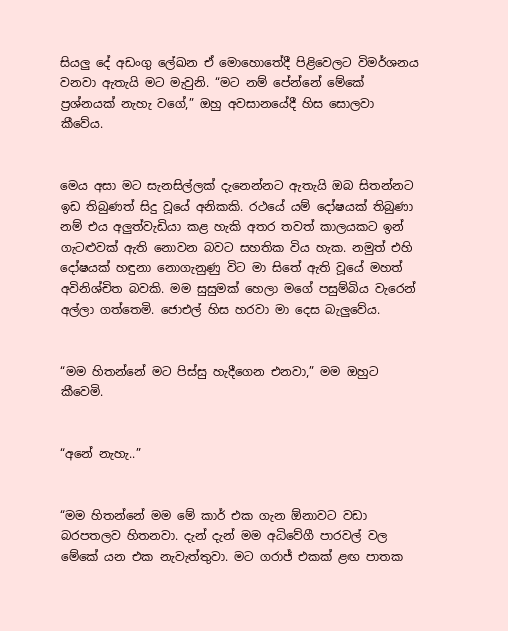සියලු දේ අඩංගු ලේඛන ඒ මොහොතේදී පිළිවෙලට විමර්ශනය වනවා ඇතැයි මට මැවුනි. “මට නම් පේන්නේ මේකේ ප්‍රශ්නයක් නැහැ වගේ,” ඔහු අවසානයේදී හිස සොලවා කීවේය.


මෙය අසා මට සැනසිල්ලක් දැනෙන්නට ඇතැයි ඔබ සිතන්නට ඉඩ තිබුණත් සිදු වූයේ අනිකකි. රථයේ යම් දෝෂයක් තිබුණා නම් එය අලුත්වැඩියා කළ හැකි අතර තවත් කාලයකට ඉන් ගැටළුවක් ඇති නොවන බවට සහතික විය හැක. නමුත් එහි දෝෂයක් හඳුනා නොගැනුණු විට මා සිතේ ඇති වූයේ මහත් අවිනිශ්චිත බවකි. මම සුසුමක් හෙලා මගේ පසුම්බිය වැරෙන් අල්ලා ගත්තෙමි. ජොඑල් හිස හරවා මා දෙස බැලුවේය.


“මම හිතන්නේ මට පිස්සු හැදීගෙන එනවා,” මම ඔහුට කීවෙමි.


“අනේ නැහැ..”


“මම හිතන්නේ මම මේ කාර් එක ගැන ඕනාවට වඩා බරපතලව හිතනවා. දැන් දැන් මම අධිවේගී පාරවල් වල මේකේ යන එක නැවැත්තුවා. මට ගරාජ් එකක් ළඟ පාතක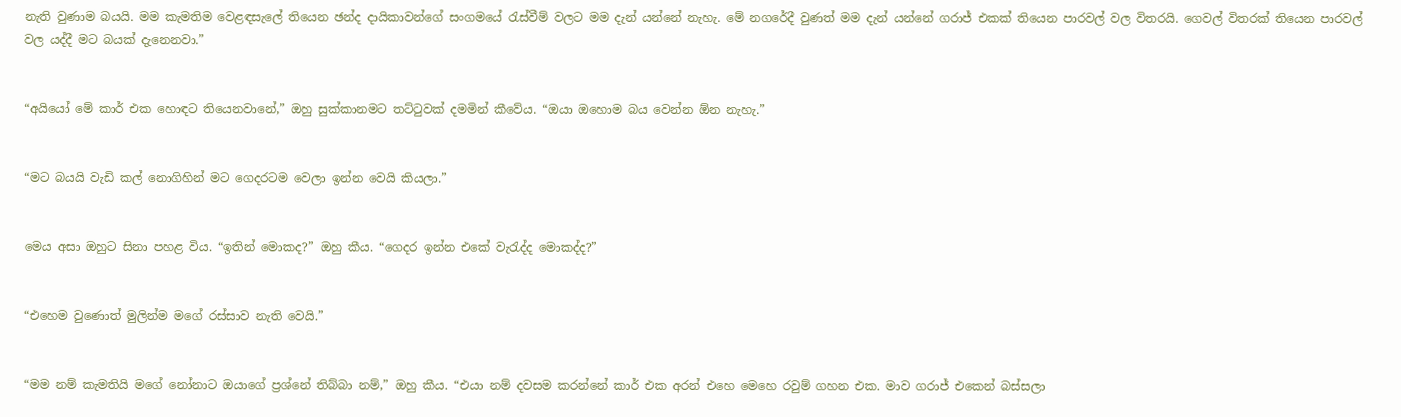නැති වුණාම බයයි. මම කැමතිම වෙළඳසැලේ තියෙන ඡන්ද දායිකාවන්ගේ සංගමයේ රැස්වීම් වලට මම දැන් යන්නේ නැහැ. මේ නගරේදී වුණත් මම දැන් යන්නේ ගරාජ් එකක් තියෙන පාරවල් වල විතරයි. ගෙවල් විතරක් තියෙන පාරවල් වල යද්දී මට බයක් දැනෙනවා.”


“අයියෝ මේ කාර් එක හොඳට තියෙනවානේ,” ඔහු සුක්කානමට තට්ටුවක් දමමින් කීවේය. “ඔයා ඔහොම බය වෙන්න ඕන නැහැ.”


“මට බයයි වැඩි කල් නොගිහින් මට ගෙදරටම වෙලා ඉන්න වෙයි කියලා.”


මෙය අසා ඔහුට සිනා පහළ විය. “ඉතින් මොකද?” ඔහු කීය. “ගෙදර ඉන්න එකේ වැරැද්ද මොකද්ද?”


“එහෙම වුණොත් මුලින්ම මගේ රස්සාව නැති වෙයි.”


“මම නම් කැමතියි මගේ නෝනාට ඔයාගේ ප්‍රශ්නේ තිබ්බා නම්,” ඔහු කීය. “එයා නම් දවසම කරන්නේ කාර් එක අරන් එහෙ මෙහෙ රවුම් ගහන එක. මාව ගරාජ් එකෙන් බස්සලා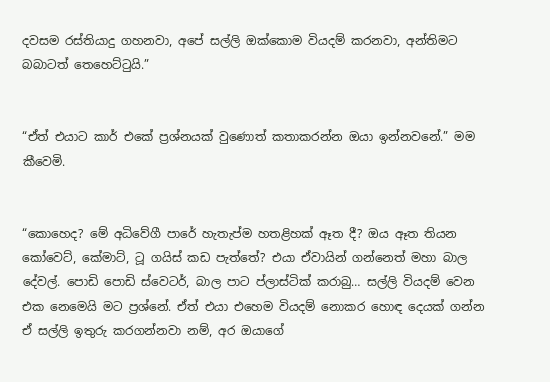දවසම රස්තියාදු ගහනවා, අපේ සල්ලි ඔක්කොම වියදම් කරනවා, අන්තිමට බබාටත් තෙහෙට්ටුයි.”


“ඒත් එයාට කාර් එකේ ප්‍රශ්නයක් වුණොත් කතාකරන්න ඔයා ඉන්නවනේ.” මම කීවෙමි.


“කොහෙද? මේ අධිවේගී පාරේ හැතැප්ම හතළිහක් ඈත දී? ඔය ඈත තියන කෝවෙට්, කේමාට්, ටූ ගයිස් කඩ පැත්තේ? එයා ඒවායින් ගන්නෙත් මහා බාල දේවල්. පොඩි පොඩි ස්වෙටර්, බාල පාට ප්ලාස්ටික් කරාබු… සල්ලි වියදම් වෙන එක නෙමෙයි මට ප්‍රශ්නේ. ඒත් එයා එහෙම වියදම් නොකර හොඳ දෙයක් ගන්න ඒ සල්ලි ඉතුරු කරගන්නවා නම්, අර ඔයාගේ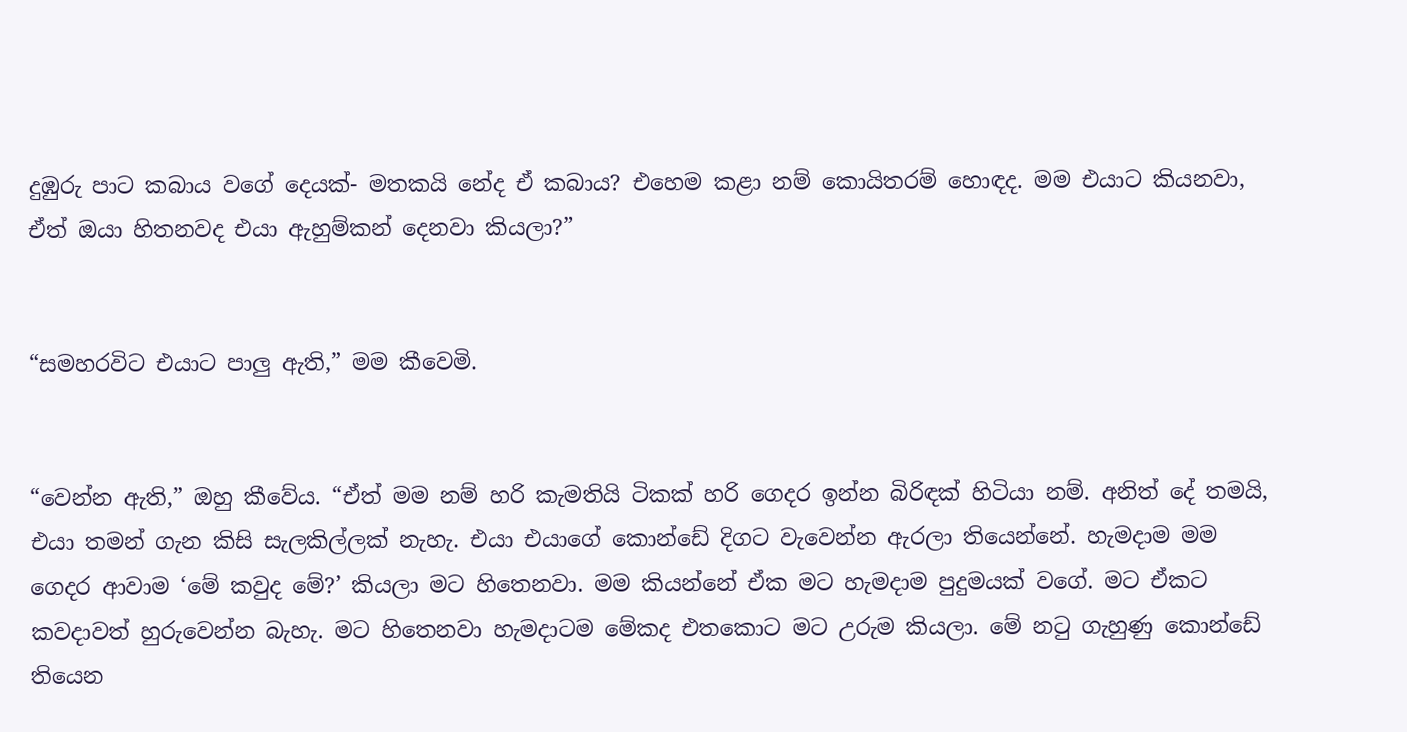දුඹුරු පාට කබාය වගේ දෙයක්- මතකයි නේද ඒ කබාය? එහෙම කළා නම් කොයිතරම් හොඳද. මම එයාට කියනවා, ඒත් ඔයා හිතනවද එයා ඇහුම්කන් දෙනවා කියලා?”


“සමහරවිට එයාට පාලු ඇති,” මම කීවෙමි.


“වෙන්න ඇති,” ඔහු කීවේය. “ඒත් මම නම් හරි කැමතියි ටිකක් හරි ගෙදර ඉන්න බිරිඳක් හිටියා නම්. අනිත් දේ තමයි, එයා තමන් ගැන කිසි සැලකිල්ලක් නැහැ. එයා එයාගේ කොන්ඩේ දිගට වැවෙන්න ඇරලා තියෙන්නේ. හැමදාම මම ගෙදර ආවාම ‘මේ කවුද මේ?’ කියලා මට හිතෙනවා. මම කියන්නේ ඒක මට හැමදාම පුදුමයක් වගේ. මට ඒකට කවදාවත් හුරුවෙන්න බැහැ. මට හිතෙනවා හැමදාටම මේකද එතකොට මට උරුම කියලා. මේ නටු ගැහුණු කොන්ඩේ තියෙන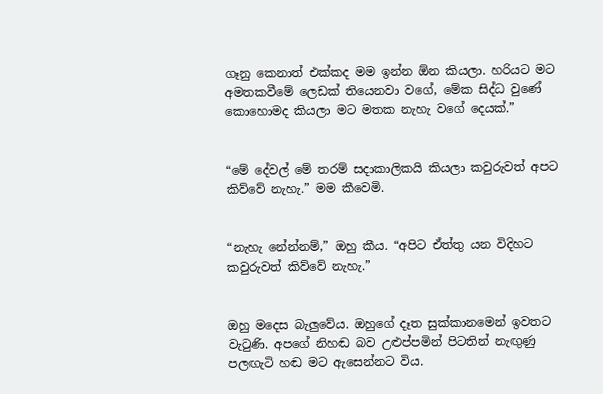ගෑනු කෙනාත් එක්කද මම ඉන්න ඕන කියලා. හරියට මට අමතකවීමේ ලෙඩක් තියෙනවා වගේ, මේක සිද්ධ වුණේ කොහොමද කියලා මට මතක නැහැ වගේ දෙයක්.”


“මේ දේවල් මේ තරම් සදාකාලිකයි කියලා කවුරුවත් අපට කිව්වේ නැහැ.” මම කීවෙමි.


“නැහැ නේන්නම්,” ඔහු කීය. “අපිට ඒත්තු යන විදිහට කවුරුවත් කිව්වේ නැහැ.”


ඔහු මදෙස බැලුවේය. ඔහුගේ දෑත සුක්කානමෙන් ඉවතට වැටුණි. අපගේ නිහඬ බව උළුප්පමින් පිටතින් නැඟුණු පලඟැටි හඬ මට ඇසෙන්නට විය.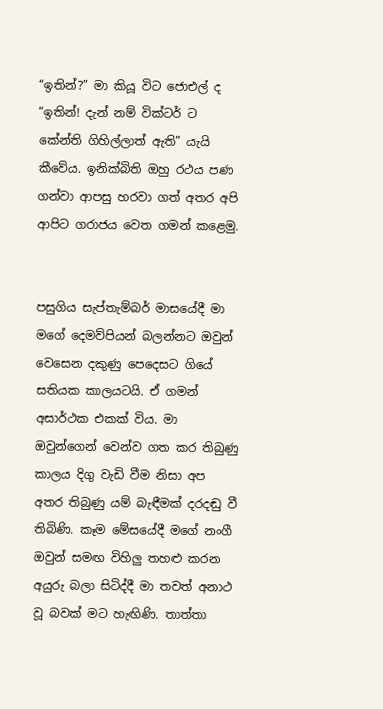“ඉතින්?” මා කියූ විට ජොඑල් ද “ඉතින්! දැන් නම් වික්ටර් ට කේන්ති ගිහිල්ලාත් ඇති” යැයි කීවේය. ඉනික්බිති ඔහු රථය පණ ගන්වා ආපසු හරවා ගත් අතර අපි ආපිට ගරාජය වෙත ගමන් කළෙමු.


පසුගිය සැප්තැම්බර් මාසයේදී මා මගේ දෙමව්පියන් බලන්නට ඔවුන් වෙසෙන දකුණු පෙදෙසට ගියේ සතියක කාලයටයි. ඒ ගමන් අසාර්ථක එකක් විය. මා ඔවුන්ගෙන් වෙන්ව ගත කර තිබුණු කාලය දිගු වැඩි වීම නිසා අප අතර තිබුණු යම් බැඳීමක් දරදඬු වී තිබිණි. කෑම මේසයේදී මගේ නංගී ඔවුන් සමඟ විහිලු තහළු කරන අයුරු බලා සිටිද්දී මා තවත් අනාථ වූ බවක් මට හැඟිණි. තාත්තා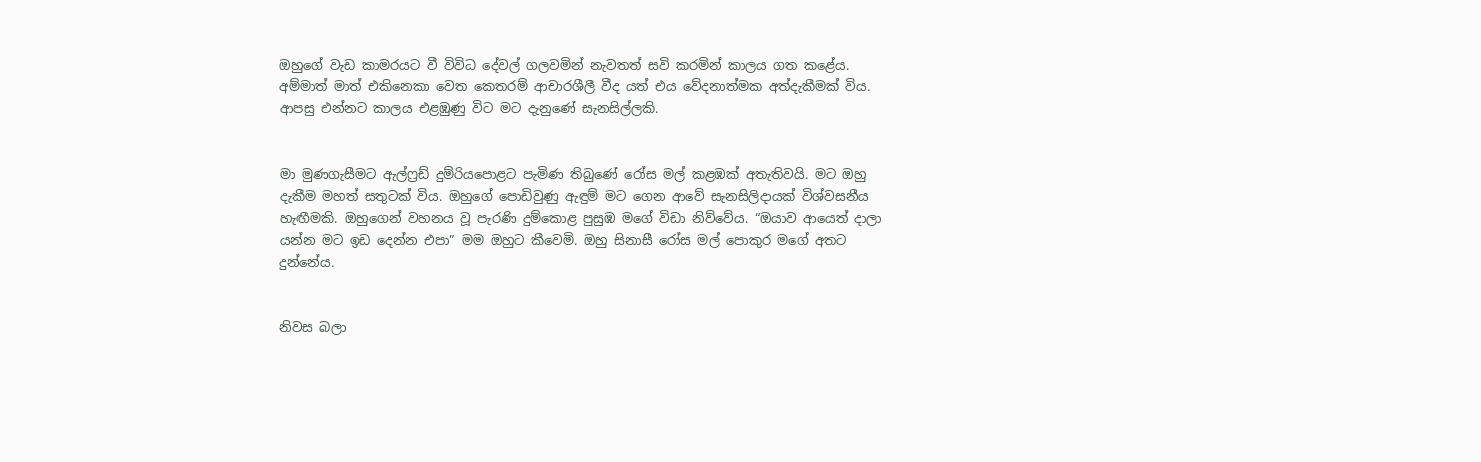ඔහුගේ වැඩ කාමරයට වී විවිධ දේවල් ගලවමින් නැවතත් සවි කරමින් කාලය ගත කළේය. අම්මාත් මාත් එකිනෙකා වෙත කෙතරම් ආචාරශීලී වීද යත් එය වේදනාත්මක අත්දැකීමක් විය. ආපසු එන්නට කාලය එළඹුණු විට මට දැනුණේ සැනසිල්ලකි.


මා මුණගැසීමට ඇල්ෆ්‍රඩ් දුම්රියපොළට පැමිණ තිබුණේ රෝස මල් කළඹක් අතැතිවයි. මට ඔහු දැකීම මහත් සතුටක් විය. ඔහුගේ පොඩිවුණු ඇඳුම් මට ගෙන ආවේ සැනසිලිදායක් විශ්වසනීය හැඟීමකි. ඔහුගෙන් වහනය වූ පැරණි දුම්කොළ පුසුඹ මගේ විඩා නිව්වේය. “ඔයාව ආයෙත් දාලා යන්න මට ඉඩ දෙන්න එපා” මම ඔහුට කීවෙමි. ඔහු සිනාසී රෝස මල් පොකුර මගේ අතට දුන්නේය.


නිවස බලා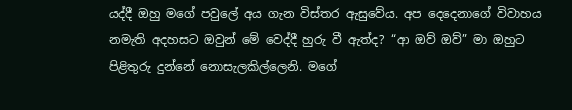යද්දී ඔහු මගේ පවුලේ අය ගැන විස්තර ඇසුවේය. අප දෙදෙනාගේ විවාහය නමැති අදහසට ඔවුන් මේ වෙද්දී හුරු වී ඇත්ද? “ආ ඔව් ඔව්” මා ඔහුට පිළිතුරු දුන්නේ නොසැලකිල්ලෙනි. මගේ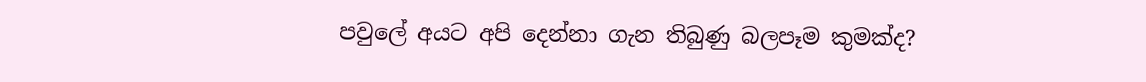පවුලේ අයට අපි දෙන්නා ගැන තිබුණු බලපෑම කුමක්ද?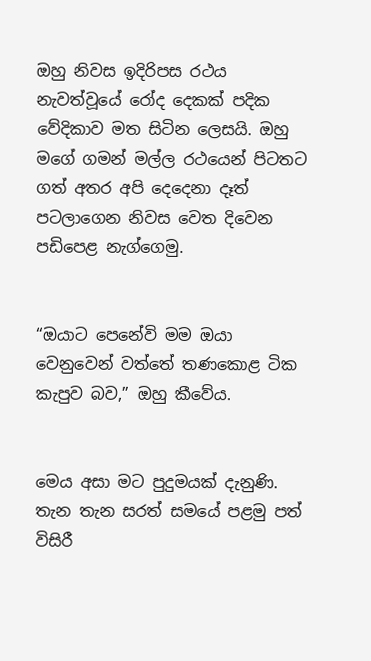ඔහු නිවස ඉදිරිපස රථය නැවත්වූයේ රෝද දෙකක් පදික වේදිකාව මත සිටින ලෙසයි. ඔහු මගේ ගමන් මල්ල රථයෙන් පිටතට ගත් අතර අපි දෙදෙනා දෑත් පටලාගෙන නිවස වෙත දිවෙන පඩිපෙළ නැග්ගෙමු.


“ඔයාට පෙනේවි මම ඔයා වෙනුවෙන් වත්තේ තණකොළ ටික කැපුව බව,” ඔහු කීවේය.


මෙය අසා මට පුදුමයක් දැනුණි. තැන තැන සරත් සමයේ පළමු පත් විසිරී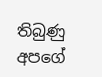තිබුණු අපගේ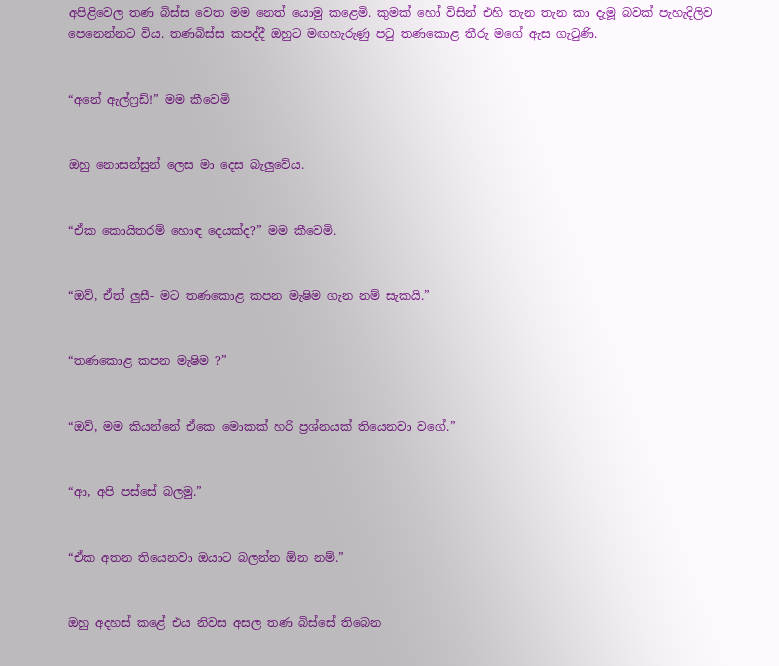අපිළිවෙල තණ බිස්ස වෙත මම නෙත් යොමු කළෙමි. කුමක් හෝ විසින් එහි තැන තැන කා දැමූ බවක් පැහැදිලිව පෙනෙන්නට විය. තණබිස්ස කපද්දී ඔහුට මඟහැරුණු පටු තණකොළ තීරු මගේ ඇස ගැටුණි.


“අනේ ඇල්ෆ්‍රඩ්!” මම කීවෙමි


ඔහු නොසන්සුන් ලෙස මා දෙස බැලුවේය.


“ඒක කොයිතරම් හොඳ දෙයක්ද?” මම කීවෙමි.


“ඔව්, ඒත් ලුසී- මට තණකොළ කපන මැෂිම ගැන නම් සැකයි.”


“තණකොළ කපන මැෂිම ?”


“ඔව්, මම කියන්නේ ඒකෙ මොකක් හරි ප්‍රශ්නයක් තියෙනවා වගේ.”


“ආ, අපි පස්සේ බලමු.”


“ඒක අතන තියෙනවා ඔයාට බලන්න ඕන නම්.”


ඔහු අදහස් කළේ එය නිවස අසල තණ බිස්සේ තිබෙන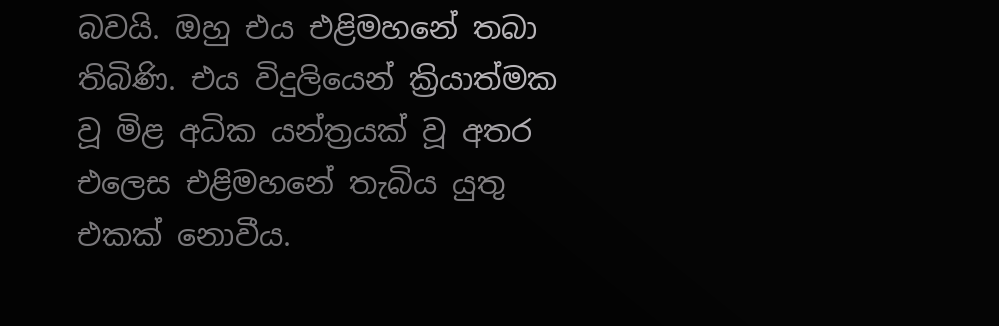බවයි. ඔහු එය එළිමහනේ තබා තිබිණි. එය විදුලියෙන් ක්‍රියාත්මක වූ මිළ අධික යන්ත්‍රයක් වූ අතර එලෙස එළිමහනේ තැබිය යුතු එකක් නොවීය.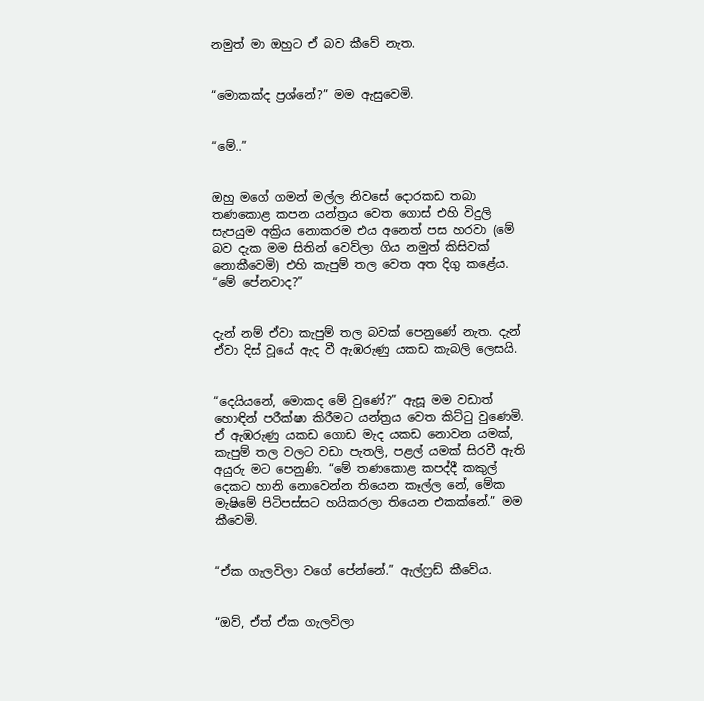නමුත් මා ඔහුට ඒ බව කීවේ නැත.


“මොකක්ද ප්‍රශ්නේ?” මම ඇසුවෙමි.


“මේ..”


ඔහු මගේ ගමන් මල්ල නිවසේ දොරකඩ තබා තණකොළ කපන යන්ත්‍රය වෙත ගොස් එහි විදුලි සැපයුම අක්‍රිය නොකරම එය අනෙත් පස හරවා (මේ බව දැක මම සිතින් වෙව්ලා ගිය නමුත් කිසිවක් නොකීවෙමි) එහි කැපුම් තල වෙත අත දිගු කළේය. “මේ පේනවාද?”


දැන් නම් ඒවා කැපුම් තල බවක් පෙනුණේ නැත. දැන් ඒවා දිස් වූයේ ඇද වී ඇඹරුණු යකඩ කැබලි ලෙසයි.


“දෙයියනේ, මොකද මේ වුණේ?” ඇසූ මම වඩාත් හොඳින් පරීක්ෂා කිරීමට යන්ත්‍රය වෙත කිට්ටු වුණෙමි. ඒ ඇඹරුණු යකඩ ගොඩ මැද යකඩ නොවන යමක්, කැපුම් තල වලට වඩා පැතලි, පළල් යමක් සිරවී ඇති අයුරු මට පෙනුණි. “මේ තණකොළ කපද්දී කකුල් දෙකට හානි නොවෙන්න තියෙන කෑල්ල නේ, මේක මැෂිමේ පිටිපස්සට හයිකරලා තියෙන එකක්නේ.” මම කීවෙමි.


“ඒක ගැලවිලා වගේ පේන්නේ.” ඇල්ෆ්‍රඩ් කීවේය.


“ඔව්, ඒත් ඒක ගැලවිලා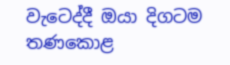වැටෙද්දී ඔයා දිගටම තණකොළ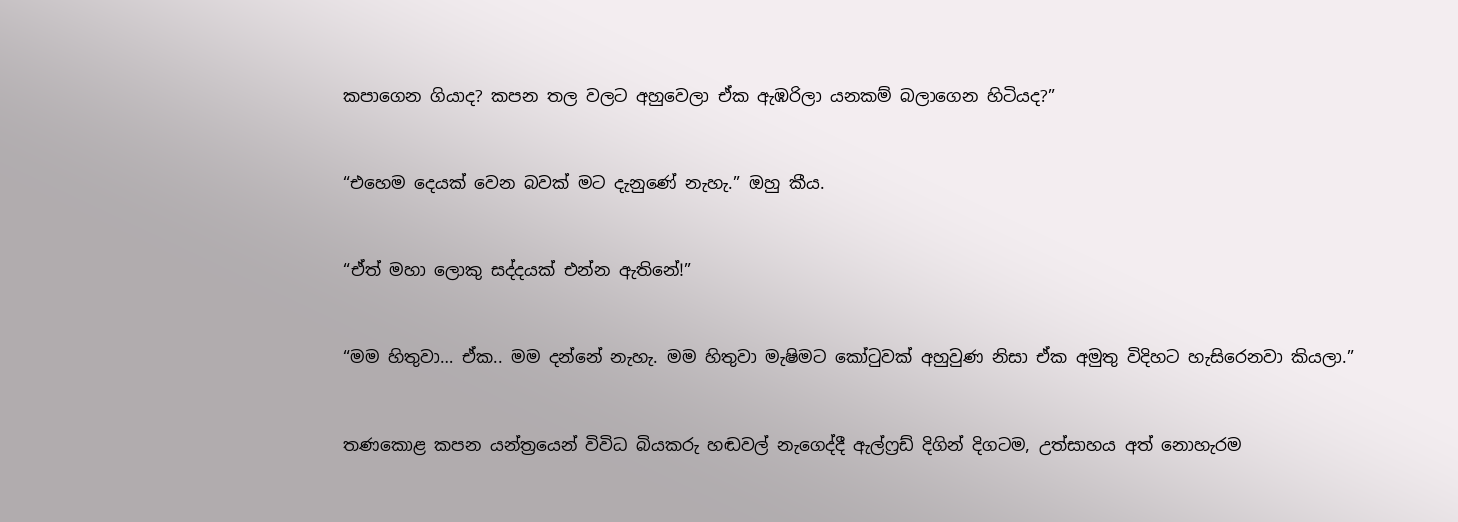කපාගෙන ගියාද? කපන තල වලට අහුවෙලා ඒක ඇඹරිලා යනකම් බලාගෙන හිටියද?”


“එහෙම දෙයක් වෙන බවක් මට දැනුණේ නැහැ.” ඔහු කීය.


“ඒත් මහා ලොකු සද්දයක් එන්න ඇතිනේ!”


“මම හිතුවා… ඒක.. මම දන්නේ නැහැ. මම හිතුවා මැෂිමට කෝටුවක් අහුවුණ නිසා ඒක අමුතු විදිහට හැසිරෙනවා කියලා.”


තණකොළ කපන යන්ත්‍රයෙන් විවිධ බියකරු හඬවල් නැගෙද්දී ඇල්ෆ්‍රඩ් දිගින් දිගටම, උත්සාහය අත් නොහැරම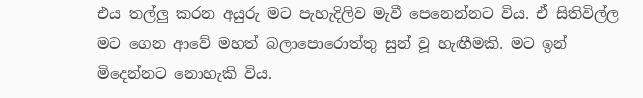එය තල්ලු කරන අයුරු මට පැහැදිලිව මැවී පෙනෙන්නට විය. ඒ සිතිවිල්ල මට ගෙන ආවේ මහත් බලාපොරොත්තු සුන් වූ හැඟීමකි. මට ඉන් මිදෙන්නට නොහැකි විය.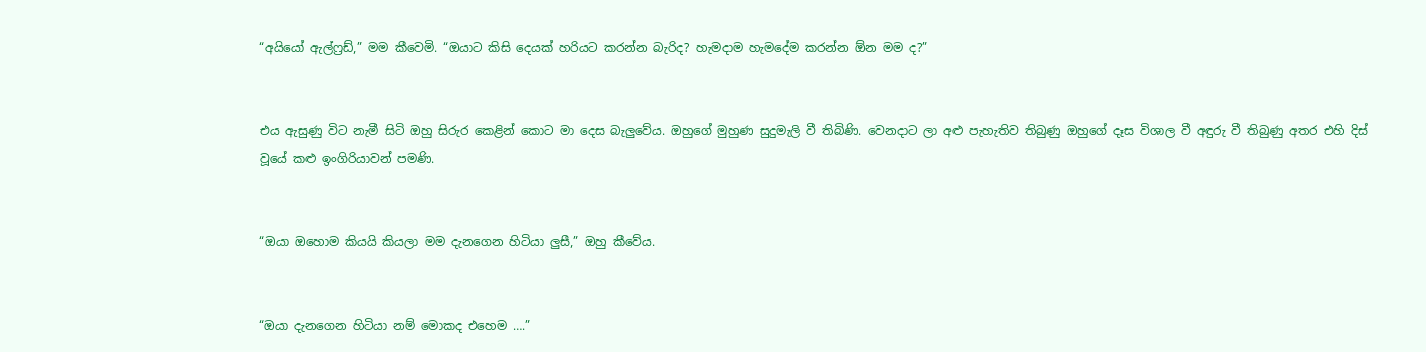“අයියෝ ඇල්ෆ්‍රඩ්,” මම කීවෙමි. “ඔයාට කිසි දෙයක් හරියට කරන්න බැරිද? හැමදාම හැමදේම කරන්න ඕන මම ද?”


එය ඇසුණු විට නැමී සිටි ඔහු සිරුර කෙළින් කොට මා දෙස බැලුවේය. ඔහුගේ මුහුණ සුදුමැලි වී තිබිණි. වෙනදාට ලා අළු පැහැතිව තිබුණු ඔහුගේ දෑස විශාල වී අඳුරු වී තිබුණු අතර එහි දිස් වූයේ කළු ඉංගිරියාවන් පමණි.


“ඔයා ඔහොම කියයි කියලා මම දැනගෙන හිටියා ලුසී,” ඔහු කීවේය.


“ඔයා දැනගෙන හිටියා නම් මොකද එහෙම ….”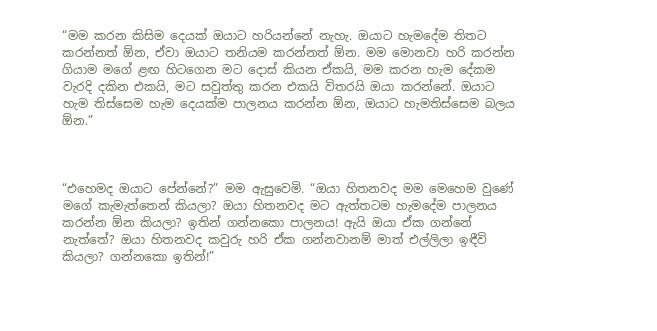“මම කරන කිසිම දෙයක් ඔයාට හරියන්නේ නැහැ. ඔයාට හැමදේම තිතට කරන්නත් ඕන, ඒවා ඔයාට තනියම කරන්නත් ඕන. මම මොනවා හරි කරන්න ගියාම මගේ ළඟ හිටගෙන මට දොස් කියන ඒකයි, මම කරන හැම දේකම වැරදි දකින එකයි, මට සවුත්තු කරන එකයි විතරයි ඔයා කරන්නේ. ඔයාට හැම තිස්සෙම හැම දෙයක්ම පාලනය කරන්න ඕන, ඔයාට හැමතිස්සෙම බලය ඕන.”



“එහෙමද ඔයාට පේන්නේ?” මම ඇසුවෙමි. “ඔයා හිතනවද මම මෙහෙම වුණේ මගේ කැමැත්තෙන් කියලා? ඔයා හිතනවද මට ඇත්තටම හැමදේම පාලනය කරන්න ඕන කියලා? ඉතින් ගන්නකො පාලනය! ඇයි ඔයා ඒක ගන්නේ නැත්තේ? ඔයා හිතනවද කවුරු හරි ඒක ගන්නවානම් මාත් එල්ලිලා ඉඳීවි කියලා? ගන්නකො ඉතින්!”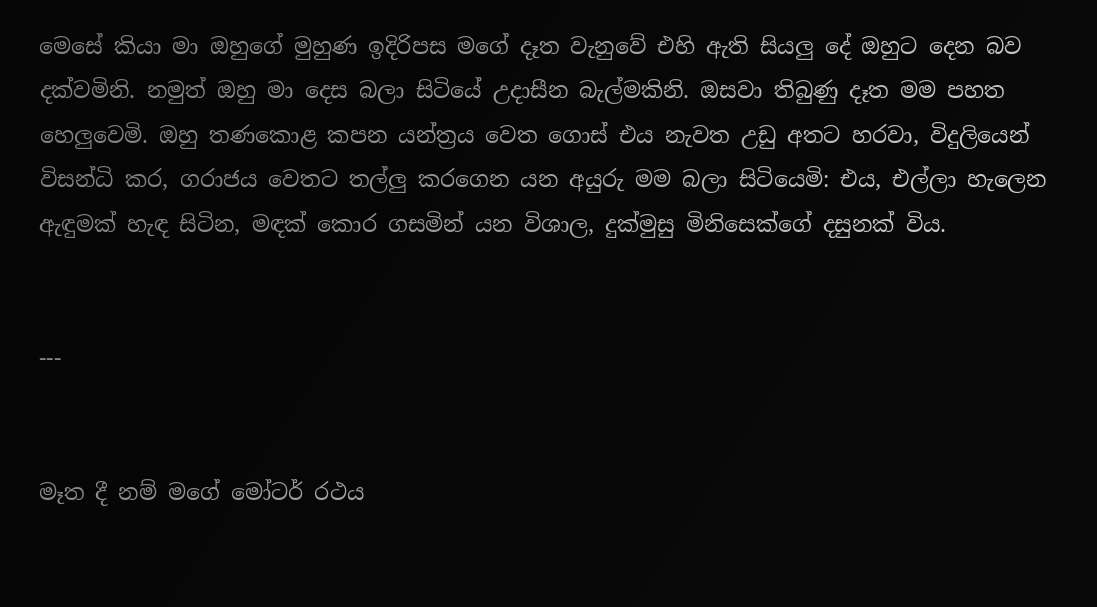මෙසේ කියා මා ඔහුගේ මුහුණ ඉදිරිපස මගේ දෑත වැනුවේ එහි ඇති සියලු දේ ඔහුට දෙන බව දක්වමිනි. නමුත් ඔහු මා දෙස බලා සිටියේ උදාසීන බැල්මකිනි. ඔසවා තිබුණු දෑත මම පහත හෙලුවෙමි. ඔහු තණකොළ කපන යන්ත්‍රය වෙත ගොස් එය නැවත උඩු අතට හරවා, විදුලියෙන් විසන්ධි කර, ගරාජය වෙතට තල්ලු කරගෙන යන අයුරු මම බලා සිටියෙමි: එය, එල්ලා හැලෙන ඇඳුමක් හැඳ සිටින, මඳක් කොර ගසමින් යන විශාල, දුක්මුසු මිනිසෙක්ගේ දසුනක් විය.


---


මෑත දී නම් මගේ මෝටර් රථය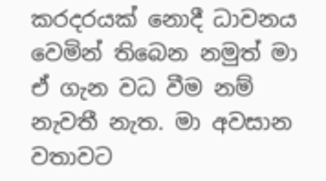කරදරයක් නොදී ධාවනය වෙමින් තිබෙන නමුත් මා ඒ ගැන වධ වීම නම් නැවතී නැත. මා අවසාන වතාවට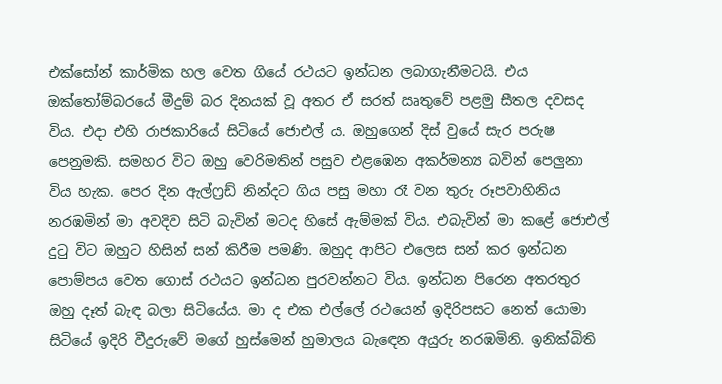එක්සෝන් කාර්මික හල වෙත ගියේ රථයට ඉන්ධන ලබාගැනීමටයි. එය ඔක්තෝම්බරයේ මීදුම් බර දිනයක් වූ අතර ඒ සරත් ඍතුවේ පළමු සීතල දවසද විය. එදා එහි රාජකාරියේ සිටියේ ජොඑල් ය. ඔහුගෙන් දිස් වුයේ සැර පරුෂ පෙනුමකි. සමහර විට ඔහු වෙරිමතින් පසුව එළඹෙන අකර්මන්‍ය බවින් පෙලුනා විය හැක. පෙර දින ඇල්ෆ්‍රඩ් නින්දට ගිය පසු මහා රෑ වන තුරු රූපවාහිනිය නරඹමින් මා අවදිව සිටි බැවින් මටද හිසේ ඇම්මක් විය. එබැවින් මා කළේ ජොඑල් දුටු විට ඔහුට හිසින් සන් කිරීම පමණි. ඔහුද ආපිට එලෙස සන් කර ඉන්ධන පොම්පය වෙත ගොස් රථයට ඉන්ධන පුරවන්නට විය. ඉන්ධන පිරෙන අතරතුර ඔහු දෑත් බැඳ බලා සිටියේය. මා ද එක එල්ලේ රථයෙන් ඉදිරිපසට නෙත් යොමා සිටියේ ඉදිරි වීදුරුවේ මගේ හුස්මෙන් හුමාලය බැඳෙන අයුරු නරඹමිනි. ඉනික්බිති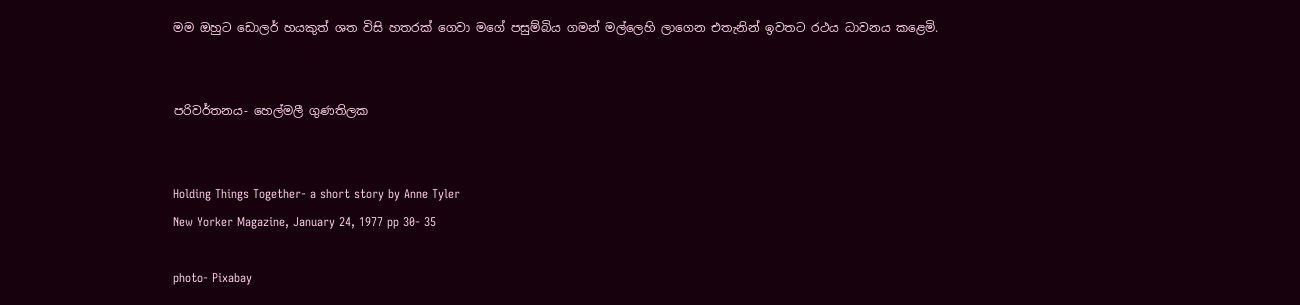මම ඔහුට ඩොලර් හයකුත් ශත විසි හතරක් ගෙවා මගේ පසුම්බිය ගමන් මල්ලෙහි ලාගෙන එතැනින් ඉවතට රථය ධාවනය කළෙමි.


පරිවර්තනය- හෙල්මලී ගුණතිලක


Holding Things Together- a short story by Anne Tyler
New Yorker Magazine, January 24, 1977 pp 30- 35

photo- Pixabay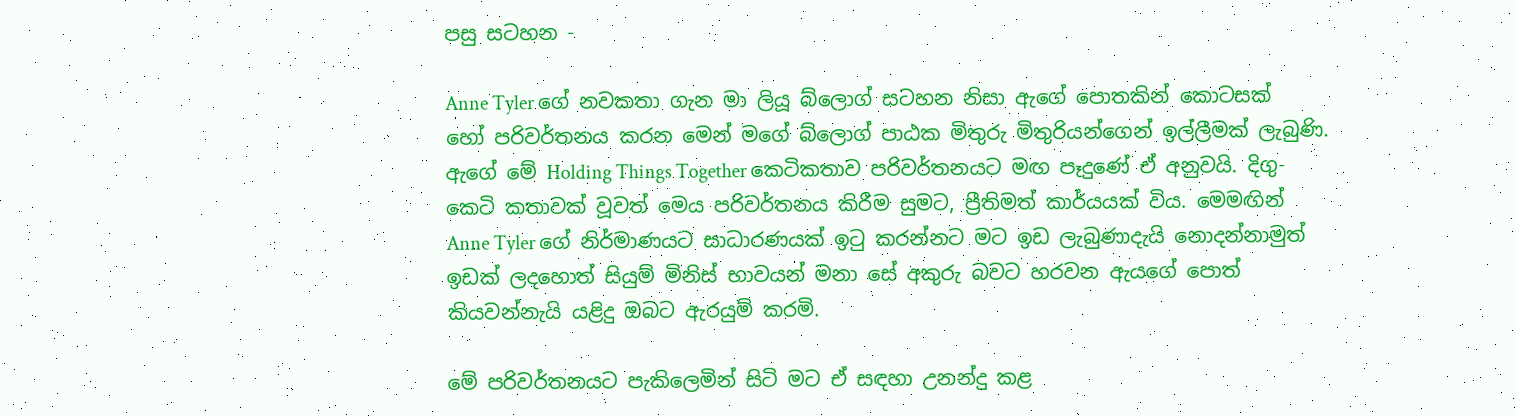පසු සටහන -

Anne Tyler ගේ නවකතා ගැන මා ලියූ බ්ලොග් සටහන නිසා ඇගේ පොතකින් කොටසක් හෝ පරිවර්තනය කරන මෙන් මගේ බ්ලොග් පාඨක මිතුරු මිතුරියන්ගෙන් ඉල්ලීමක් ලැබුණි. ඇගේ මේ Holding Things Together කෙටිකතාව පරිවර්තනයට මඟ පෑදුණේ ඒ අනුවයි. දිගු-කෙටි කතාවක් වූවත් මෙය පරිවර්තනය කිරීම සුමට, ප්‍රීතිමත් කාර්යයක් විය. මෙමඟින් Anne Tyler ගේ නිර්මාණයට සාධාරණයක් ඉටු කරන්නට මට ඉඩ ලැබුණාදැයි නොදන්නාමුත් ඉඩක් ලදහොත් සියුම් මිනිස් භාවයන් මනා සේ අකුරු බවට හරවන ඇයගේ පොත් කියවන්නැයි යළිදු ඔබට ඇරයුම් කරමි.

මේ පරිවර්තනයට පැකිලෙමින් සිටි මට ඒ සඳහා උනන්දු කළ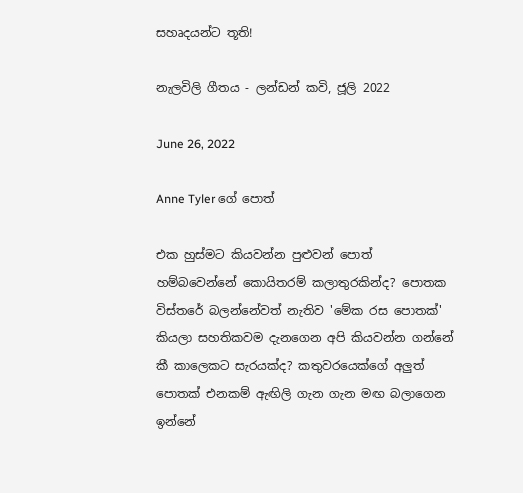සහෘදයන්ට තූති!

නැලවිලි ගීතය - ලන්ඩන් කවි, ජූලි 2022

June 26, 2022

Anne Tyler ගේ පොත්

එක හුස්මට කියවන්න පුළුවන් පොත් හම්බවෙන්නේ කොයිතරම් කලාතුරකින්ද? පොතක විස්තරේ බලන්නේවත් නැතිව 'මේක රස පොතක්' කියලා සහතිකවම දැනගෙන අපි කියවන්න ගන්නේ කී කාලෙකට සැරයක්ද? කතුවරයෙක්ගේ අලුත් පොතක් එනකම් ඇඟිලි ගැන ගැන මඟ බලාගෙන ඉන්නේ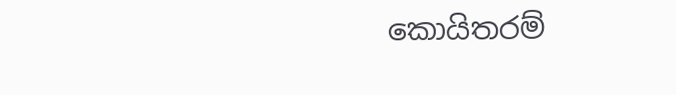කොයිතරම්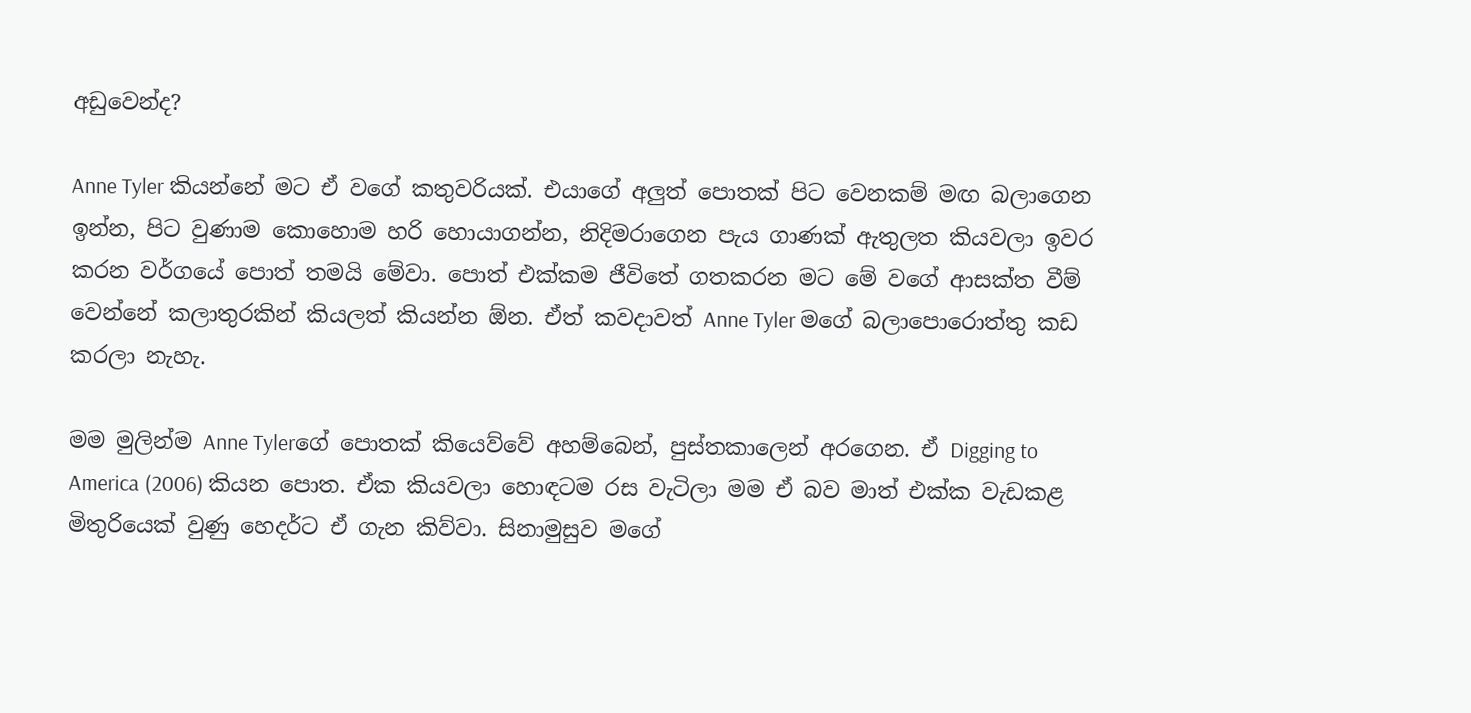අඩුවෙන්ද?

Anne Tyler කියන්නේ මට ඒ වගේ කතුවරියක්. එයාගේ අලුත් පොතක් පිට වෙනකම් මඟ බලාගෙන ඉන්න, පිට වුණාම කොහොම හරි හොයාගන්න, නිදිමරාගෙන පැය ගාණක් ඇතුලත කියවලා ඉවර කරන වර්ගයේ පොත් තමයි මේවා. පොත් එක්කම ජීවිතේ ගතකරන මට මේ වගේ ආසක්ත වීම් වෙන්නේ කලාතුරකින් කියලත් කියන්න ඕන. ඒත් කවදාවත් Anne Tyler මගේ බලාපොරොත්තු කඩ කරලා නැහැ.

මම මුලින්ම Anne Tylerගේ පොතක් කියෙව්වේ අහම්බෙන්, පුස්තකාලෙන් අරගෙන. ඒ Digging to America (2006) කියන පොත. ඒක කියවලා හොඳටම රස වැටිලා මම ඒ බව මාත් එක්ක වැඩකළ මිතුරියෙක් වුණු හෙදර්ට ඒ ගැන කිව්වා. සිනාමුසුව මගේ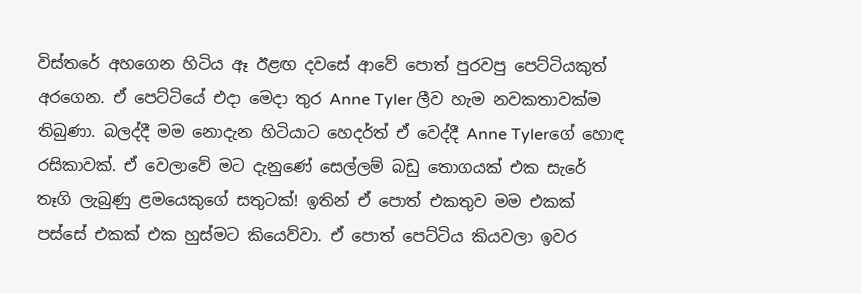විස්තරේ අහගෙන හිටිය ඈ ඊළඟ දවසේ ආවේ පොත් පුරවපු පෙට්ටියකුත් අරගෙන. ඒ පෙට්ටියේ එදා මෙදා තුර Anne Tyler ලීව හැම නවකතාවක්ම තිබුණා. බලද්දී මම නොදැන හිටියාට හෙදර්ත් ඒ වෙද්දී Anne Tylerගේ හොඳ රසිකාවක්. ඒ වෙලාවේ මට දැනුණේ සෙල්ලම් බඩු තොගයක් එක සැරේ තෑගි ලැබුණු ළමයෙකුගේ සතුටක්! ඉතින් ඒ පොත් එකතුව මම එකක් පස්සේ එකක් එක හුස්මට කියෙව්වා. ඒ පොත් පෙට්ටිය කියවලා ඉවර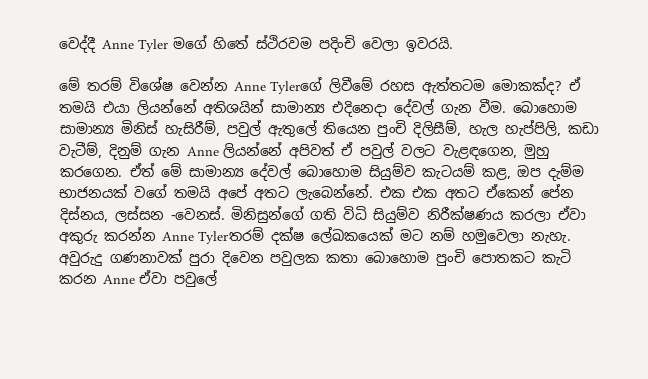වෙද්දී Anne Tyler මගේ හිතේ ස්ථිරවම පදිංචි වෙලා ඉවරයි.

මේ තරම් විශේෂ වෙන්න Anne Tylerගේ ලිවීමේ රහස ඇත්තටම මොකක්ද? ඒ තමයි එයා ලියන්නේ අතිශයින් සාමාන්‍ය එදිනෙදා දේවල් ගැන වීම. බොහොම සාමාන්‍ය මිනිස් හැසිරීම්, පවුල් ඇතුලේ තියෙන පුංචි දිලිසීම්, හැල හැප්පිලි, කඩා වැටීම්, දිනුම් ගැන Anne ලියන්නේ අපිවත් ඒ පවුල් වලට වැළඳගෙන, මුහු කරගෙන. ඒත් මේ සාමාන්‍ය දේවල් බොහොම සියුම්ව කැටයම් කළ, ඔප දැම්ම භාජනයක් වගේ තමයි අපේ අතට ලැබෙන්නේ. එක එක අතට ඒකෙන් පේන දිස්නය, ලස්සන -වෙනස්. මිනිසුන්ගේ ගති විධි සියුම්ව නිරීක්ෂණය කරලා ඒවා අකුරු කරන්න Anne Tylerතරම් දක්ෂ ලේඛකයෙක් මට නම් හමුවෙලා නැහැ. අවුරුදු ගණනාවක් පුරා දිවෙන පවුලක කතා බොහොම පුංචි පොතකට කැටි කරන Anne ඒවා පවුලේ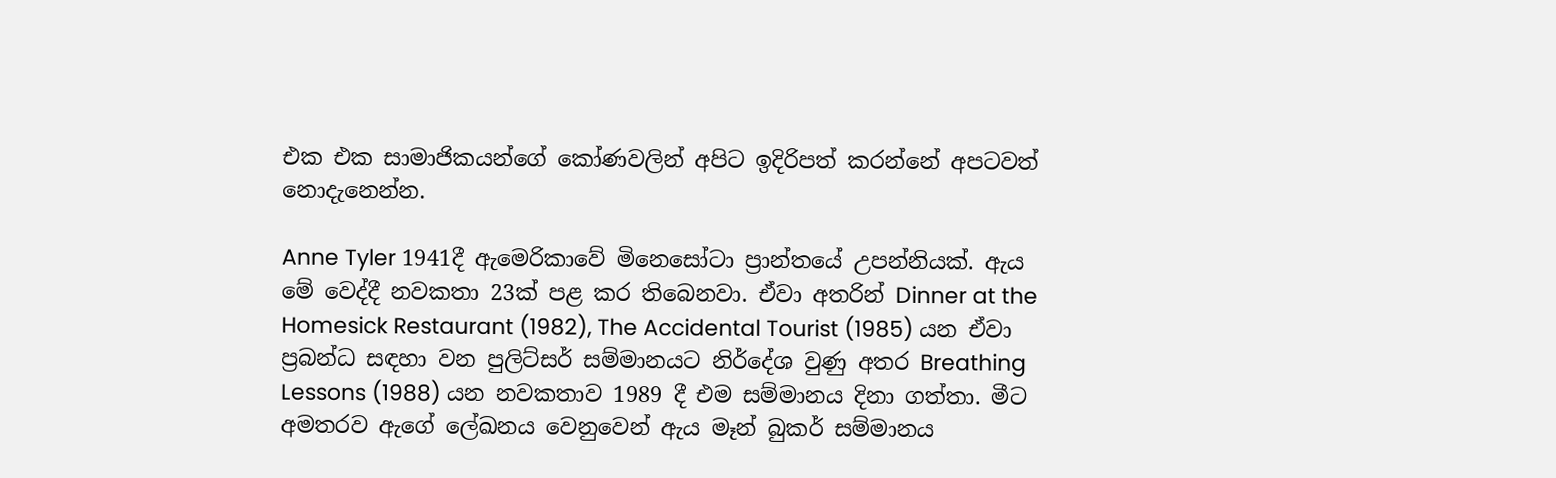එක එක සාමාජිකයන්ගේ කෝණවලින් අපිට ඉදිරිපත් කරන්නේ අපටවත් නොදැනෙන්න.

Anne Tyler 1941දී ඇමෙරිකාවේ මිනෙසෝටා ප්‍රාන්තයේ උපන්නියක්. ඇය මේ වෙද්දී නවකතා 23ක් පළ කර තිබෙනවා. ඒවා අතරින් Dinner at the Homesick Restaurant (1982), The Accidental Tourist (1985) යන ඒවා ප්‍රබන්ධ සඳහා වන පුලිට්සර් සම්මානයට නිර්දේශ වුණු අතර Breathing Lessons (1988) යන නවකතාව 1989 දී එම සම්මානය දිනා ගත්තා. මීට අමතරව ඇගේ ලේඛනය වෙනුවෙන් ඇය මෑන් බුකර් සම්මානය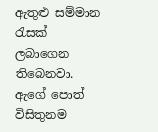ඇතුළු සම්මාන රැසක් ලබාගෙන තිබෙනවා. ඇගේ පොත් විසිතුනම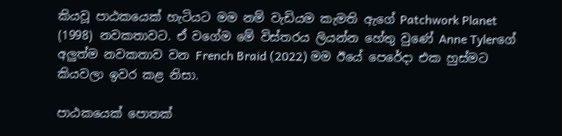කියවූ පාඨකයෙක් හැටියට මම නම් වැඩියම කැමති ඇගේ Patchwork Planet (1998) නවකතාවට. ඒ වගේම මේ විස්තරය ලියන්න හේතු වුණේ Anne Tylerගේ අලුත්ම නවකතාව වන French Braid (2022) මම ඊයේ පෙරේදා එක හුස්මට කියවලා ඉවර කළ නිසා.

පාඨකයෙක් පොතක්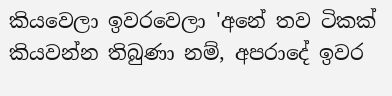කියවෙලා ඉවරවෙලා 'අනේ තව ටිකක් කියවන්න තිබුණා නම්, අපරාදේ ඉවර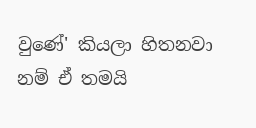වුණේ' කියලා හිතනවා නම් ඒ තමයි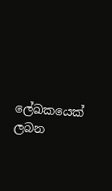ලේඛකයෙක් ලබන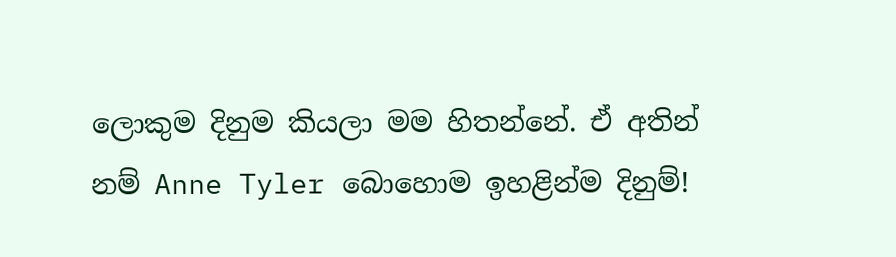ලොකුම දිනුම කියලා මම හිතන්නේ. ඒ අතින් නම් Anne Tyler බොහොම ඉහළින්ම දිනුම්!